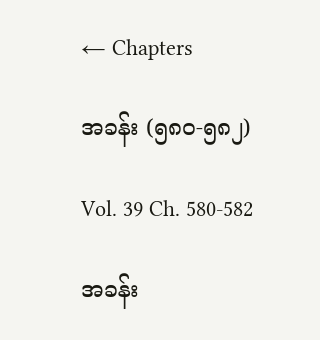← Chapters

အခန်း (၅၈၀-၅၈၂)

Vol. 39 Ch. 580-582

အခန်း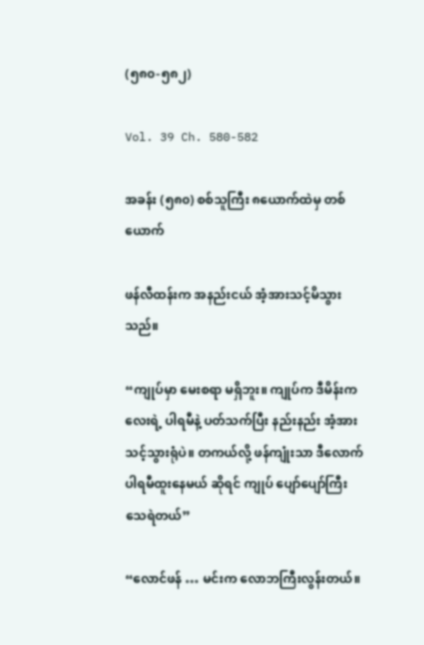(၅၈၀-၅၈၂)

Vol. 39 Ch. 580-582

အခန်း (၅၈၀) စစ်သူကြီး ၈ယောက်ထဲမှ တစ်ယောက်

ဖန်လီထန်းက အနည်းငယ် အံ့အားသင့်မိသွားသည်။

“ကျုပ်မှာ မေးစရာ မရှိဘူး။ ကျုပ်က ဒီမိန်းကလေးရဲ့ ပါရမီနဲ့ ပတ်သက်ပြီး နည်းနည်း အံ့အားသင့်သွားရုံပဲ။ တကယ်လို့ ဖန်ကျုံးသာ ဒီလောက်ပါရမီထူးနေမယ် ဆိုရင် ကျုပ် ပျော်ပျော်ကြီး သေရဲတယ်”

“လောင်ဖန် … မင်းက လောဘကြီးလွန်းတယ်။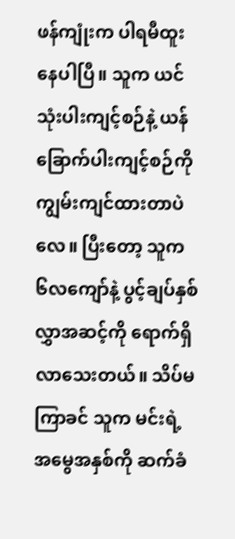ဖန်ကျုံးက ပါရမီထူးနေပါပြီ။ သူက ယင်သုံးပါးကျင့်စဉ်နဲ့ ယန်ခြောက်ပါးကျင့်စဉ်ကို ကျွမ်းကျင်ထားတာပဲလေ။ ပြီးတော့ သူက ၆လကျော်နဲ့ ပွင့်ချပ်နှစ်လွှာအဆင့်ကို ရောက်ရှိလာသေးတယ်။ သိပ်မကြာခင် သူက မင်းရဲ့အမွေအနှစ်ကို ဆက်ခံ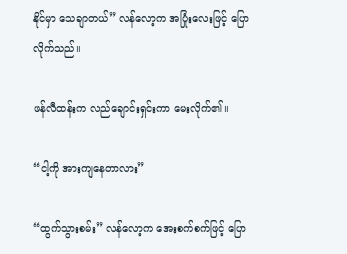နိုင်မှာ သေချာတယ်” လန်လော့က အပြုံးလေးဖြင့် ပြောလိုက်သည်။

ဖန်လီထန်းက လည်ချောင်းရှင်းကာ မေးလိုက်၏။

“ငါ့ကို အားကျနေတာလား”

“ထွက်သွားစမ်း” လန်လော့က အေးစက်စက်ဖြင့် ပြော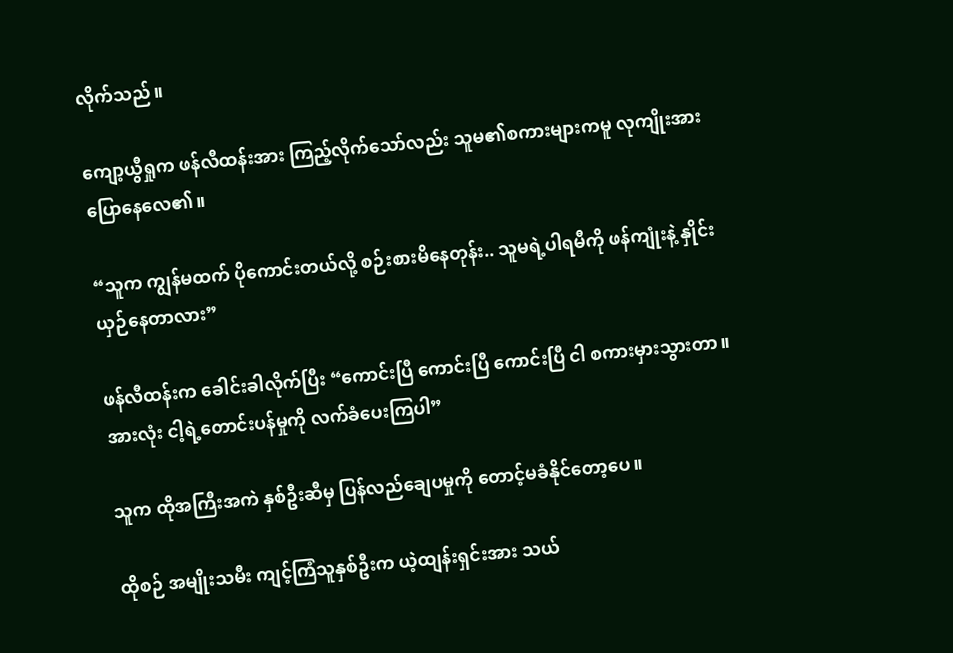လိုက်သည်။

ကျော့ယွီရှုက ဖန်လီထန်းအား ကြည့်လိုက်သော်လည်း သူမ၏စကားများကမူ လုကျိုးအား ပြောနေလေ၏။

“သူက ကျွန်မထက် ပိုကောင်းတယ်လို့ စဉ်းစားမိနေတုန်း.. သူမရဲ့ပါရမီကို ဖန်ကျုံးနဲ့ နှိုင်းယှဉ်နေတာလား”

ဖန်လီထန်းက ခေါင်းခါလိုက်ပြီး “ကောင်းပြီ ကောင်းပြီ ကောင်းပြီ ငါ စကားမှားသွားတာ။ အားလုံး ငါ့ရဲ့တောင်းပန်မှုကို လက်ခံပေးကြပါ”

သူက ထိုအကြီးအကဲ နှစ်ဦးဆီမှ ပြန်လည်ချေပမှုကို တောင့်မခံနိုင်တော့ပေ။

ထိုစဉ် အမျိုးသမီး ကျင့်ကြံသူနှစ်ဦးက ယဲ့ထျန်းရှင်းအား သယ်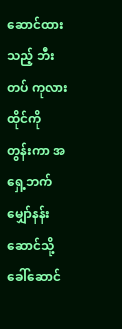ဆောင်ထားသည့် ဘီးတပ် ကုလားထိုင်ကို တွန်းကာ အရှေ့ဘက် မျှော်နန်းဆောင်သို့ ခေါ်ဆောင်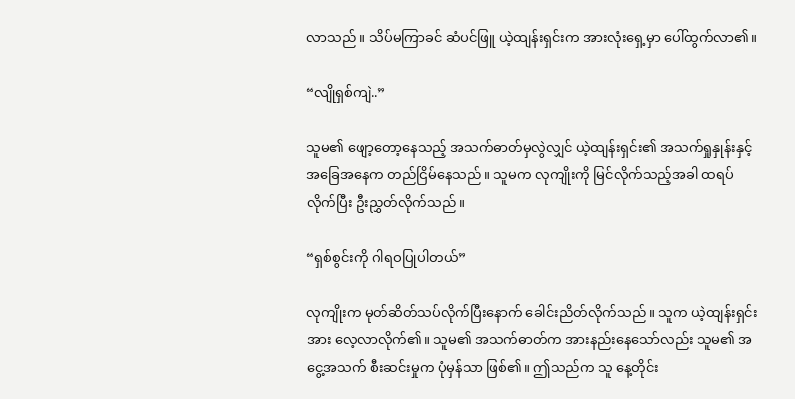လာသည်။ သိပ်မကြာခင် ဆံပင်ဖြူ ယဲ့ထျန်းရှင်းက အားလုံးရှေ့မှာ ပေါ်ထွက်လာ၏။

“လျိုရှစ်ကျဲ..”

သူမ၏ ဖျော့တော့နေသည့် အသက်ဓာတ်မှလွဲလျှင် ယဲ့ထျန်းရှင်း၏ အသက်ရှုနှုန်းနှင့် အခြေအနေက တည်ငြိမ်နေသည်။ သူမက လုကျိုးကို မြင်လိုက်သည့်အခါ ထရပ်လိုက်ပြီး ဦးညွှတ်လိုက်သည်။

“ရှစ်စွင်းကို ဂါရဝပြုပါတယ်”

လုကျိုးက မုတ်ဆိတ်သပ်လိုက်ပြီးနောက် ခေါင်းညိတ်လိုက်သည်။ သူက ယဲ့ထျန်းရှင်းအား လေ့လာလိုက်၏။ သူမ၏ အသက်ဓာတ်က အားနည်းနေသော်လည်း သူမ၏ အငွေ့အသက် စီးဆင်းမှုက ပုံမှန်သာ ဖြစ်၏။ ဤသည်က သူ နေ့တိုင်း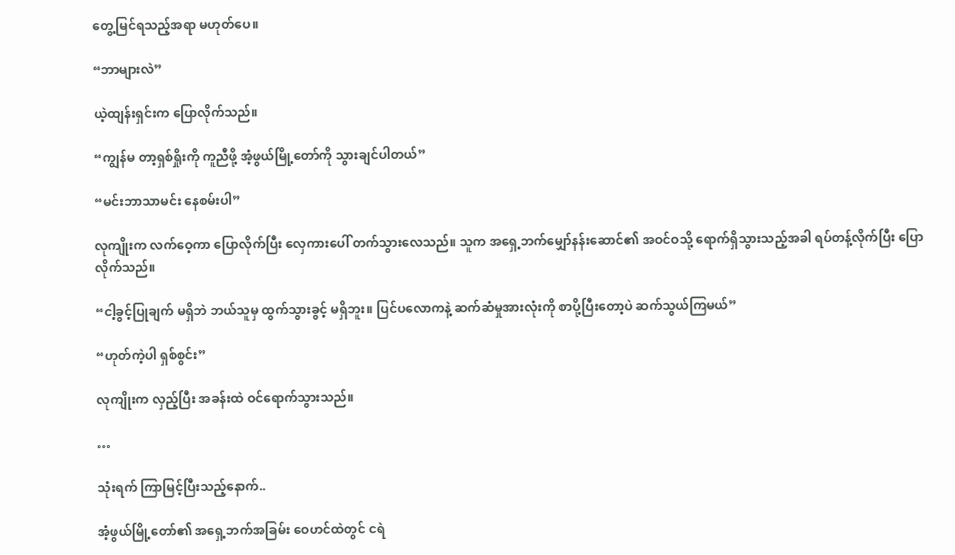တွေ့မြင်ရသည့်အရာ မဟုတ်ပေ။

“ဘာများလဲ”

ယဲ့ထျန်းရှင်းက ပြောလိုက်သည်။

“ကျွန်မ တာ့ရှစ်ရှိုးကို ကူညီဖို့ အံ့ဖွယ်မြို့တော်ကို သွားချင်ပါတယ်”

“မင်းဘာသာမင်း နေစမ်းပါ”

လုကျိုးက လက်ဝေ့ကာ ပြောလိုက်ပြီး လှေကားပေါ် တက်သွားလေသည်။ သူက အရှေ့ဘက်မျှော်နန်းဆောင်၏ အဝင်ဝသို့ ရောက်ရှိသွားသည့်အခါ ရပ်တန့်လိုက်ပြီး ပြောလိုက်သည်။

“ငါ့ခွင့်ပြုချက် မရှိဘဲ ဘယ်သူမှ ထွက်သွားခွင့် မရှိဘူး။ ပြင်ပလောကနဲ့ ဆက်ဆံမှုအားလုံးကို စာပို့ပြီးတော့ပဲ ဆက်သွယ်ကြမယ်”

“ဟုတ်ကဲ့ပါ ရှစ်စွင်း”

လုကျိုးက လှည့်ပြီး အခန်းထဲ ဝင်ရောက်သွားသည်။

…

သုံးရက် ကြာမြင့်ပြီးသည့်နောက်..

အံ့ဖွယ်မြို့တော်၏ အရှေ့ဘက်အခြမ်း ဝေဟင်ထဲတွင် ငရဲ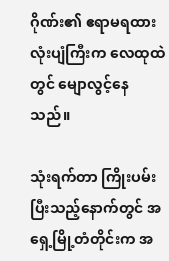ဂိုဏ်း၏ ဧရာမရထားလုံးပျံကြီးက လေထုထဲတွင် မျောလွင့်နေသည်။

သုံးရက်တာ ကြိုးပမ်းပြီးသည့်နောက်တွင် အရှေ့မြို့တံတိုင်းက အ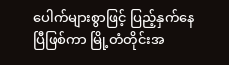ပေါက်များစွာဖြင့် ပြည့်နှက်နေပြီဖြစ်ကာ မြို့တံတိုင်းအ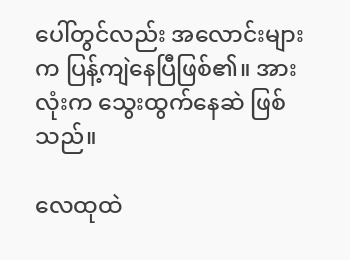ပေါ်တွင်လည်း အလောင်းများက ပြန့်ကျဲနေပြီဖြစ်၏။ အားလုံးက သွေးထွက်နေဆဲ ဖြစ်သည်။

လေထုထဲ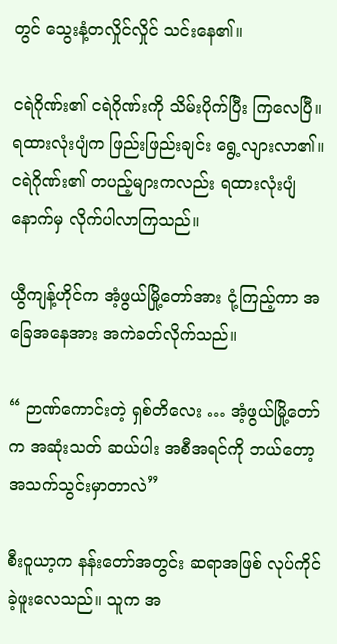တွင် သွေးနံ့တလှိုင်လှိုင် သင်းနေ၏။

ငရဲဂိုဏ်း၏ ငရဲဂိုဏ်းကို သိမ်းပိုက်ပြီး ကြလေပြီ။ ရထားလုံးပျံက ဖြည်းဖြည်းချင်း ရွေ့လျားလာ၏။ ငရဲဂိုဏ်း၏ တပည့်များကလည်း ရထားလုံးပျံနောက်မှ လိုက်ပါလာကြသည်။

ယွီကျန့်ဟိုင်က အံ့ဖွယ်မြို့တော်အား ငုံ့ကြည့်ကာ အခြေအနေအား အကဲခတ်လိုက်သည်။

“ ဉာဏ်ကောင်းတဲ့ ရှစ်တိလေး … အံ့ဖွယ်မြို့တော်က အဆုံးသတ် ဆယ်ပါး အစီအရင်ကို ဘယ်တော့ အသက်သွင်းမှာတာလဲ”

စီးဝူယာ့က နန်းတော်အတွင်း ဆရာအဖြစ် လုပ်ကိုင်ခဲ့ဖူးလေသည်။ သူက အ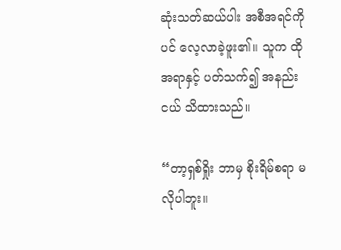ဆုံးသတ်ဆယ်ပါး အစီအရင်ကိုပင် လေ့လာခဲ့ဖူး၏။ သူက ထိုအရာနှင့် ပတ်သက်၍ အနည်းငယ် သိထားသည်။

“တာ့ရှစ်ရှိုး ဘာမှ စိုးရိမ်စရာ မလိုပါဘူး။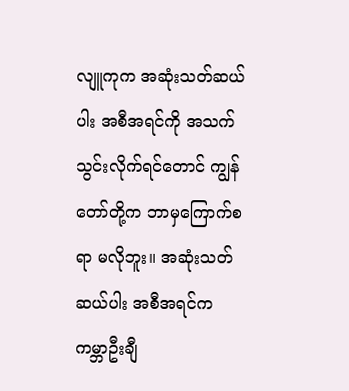လျူကုက အဆုံးသတ်ဆယ်ပါး အစီအရင်ကို အသက်သွင်းလိုက်ရင်တောင် ကျွန်တော်တို့က ဘာမှကြောက်စရာ မလိုဘူး။ အဆုံးသတ်ဆယ်ပါး အစီအရင်က ကမ္ဘာဦးချီ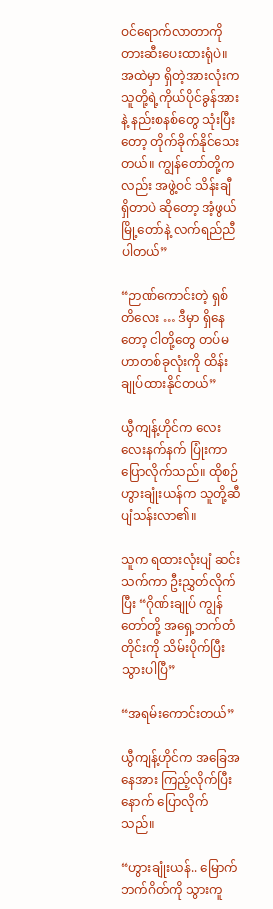ဝင်ရောက်လာတာကို တားဆီးပေးထားရုံပဲ။ အထဲမှာ ရှိတဲ့အားလုံးက သူတို့ရဲ့ကိုယ်ပိုင်ခွန်အားနဲ့ နည်းစနစ်တွေ သုံးပြီးတော့ တိုက်ခိုက်နိုင်သေးတယ်။ ကျွန်တော်တို့ကလည်း အဖွဲ့ဝင် သိန်းချီ ရှိတာပဲ ဆိုတော့ အံ့ဖွယ်မြို့တော်နဲ့ လက်ရည်ညီပါတယ်”

“ဉာဏ်ကောင်းတဲ့ ရှစ်တိလေး … ဒီမှာ ရှိနေတော့ ငါတို့တွေ တပ်မဟာတစ်ခုလုံးကို ထိန်းချုပ်ထားနိုင်တယ်”

ယွီကျန့်ဟိုင်က လေးလေးနက်နက် ပြုံးကာ ပြောလိုက်သည်။ ထိုစဉ် ဟွားချုံးယန်က သူတို့ဆီ ပျံသန်းလာ၏။

သူက ရထားလုံးပျံ ဆင်းသက်ကာ ဦးညွှတ်လိုက်ပြီး “ဂိုဏ်းချုပ် ကျွန်တော်တို့ အရှေ့ဘက်တံတိုင်းကို သိမ်းပိုက်ပြီးသွားပါပြီ”

“အရမ်းကောင်းတယ်”

ယွီကျန့်ဟိုင်က အခြေအနေအား ကြည့်လိုက်ပြီးနောက် ပြောလိုက်သည်။

“ဟွားချုံးယန်.. မြောက်ဘက်ဂိတ်ကို သွားကူ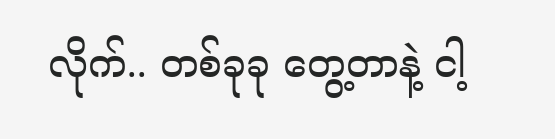လိုက်.. တစ်ခုခု တွေ့တာနဲ့ ငါ့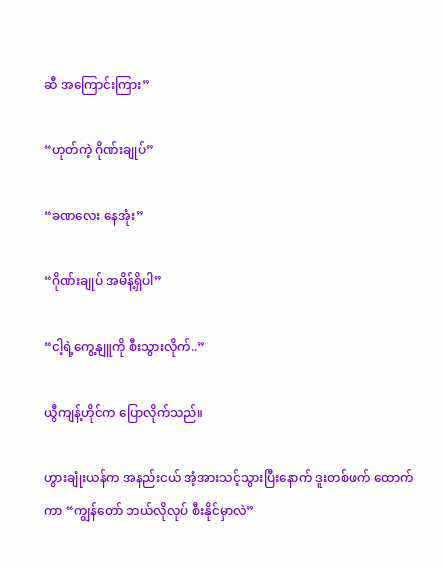ဆီ အကြောင်းကြား”

“ဟုတ်ကဲ့ ဂိုဏ်းချုပ်”

“ခဏလေး နေအုံး”

“ဂိုဏ်းချုပ် အမိန့်ရှိပါ”

“ငါ့ရဲ့ကွေ့နျူကို စီးသွားလိုက်..”

ယွီကျန့်ဟိုင်က ပြောလိုက်သည်။

ဟွားချုံးယန်က အနည်းငယ် အံ့အားသင့်သွားပြီးနောက် ဒူးတစ်ဖက် ထောက်ကာ “ကျွန်တော် ဘယ်လိုလုပ် စီးနိုင်မှာလဲ”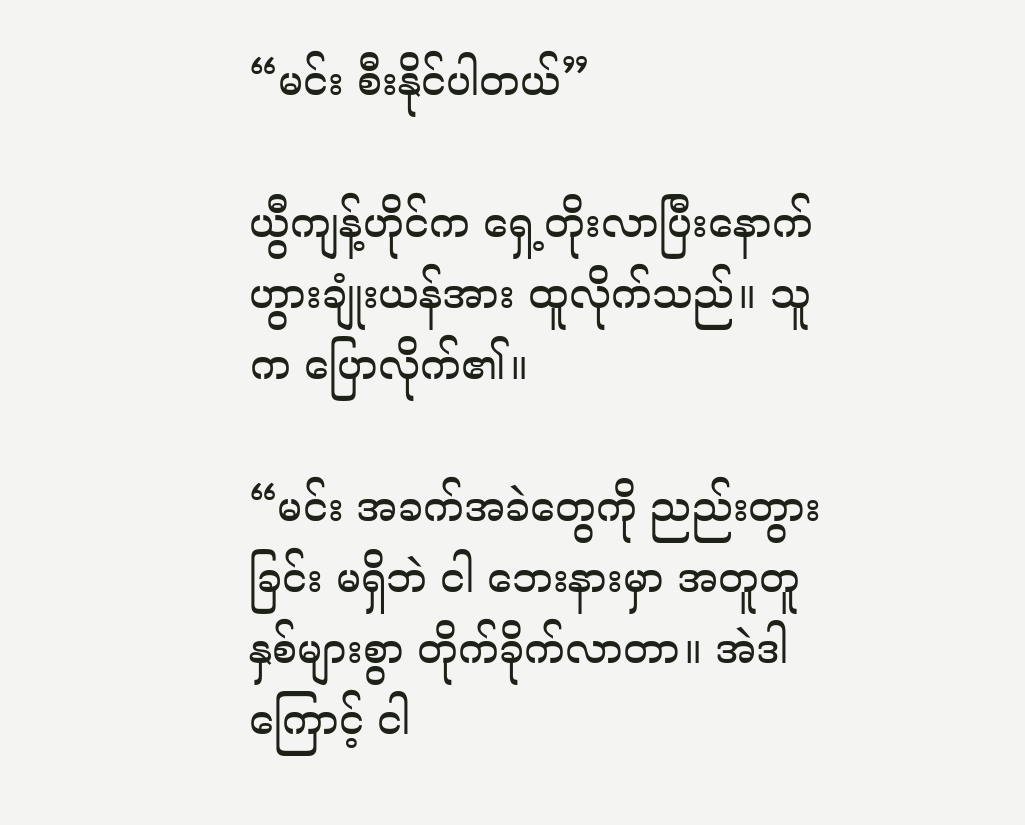“မင်း စီးနိုင်ပါတယ်”

ယွီကျန့်ဟိုင်က ရှေ့တိုးလာပြီးနောက် ဟွားချုံးယန်အား ထူလိုက်သည်။ သူက ပြောလိုက်၏။

“မင်း အခက်အခဲတွေကို ညည်းတွားခြင်း မရှိဘဲ ငါ ဘေးနားမှာ အတူတူ နှစ်များစွာ တိုက်ခိုက်လာတာ။ အဲဒါကြောင့် ငါ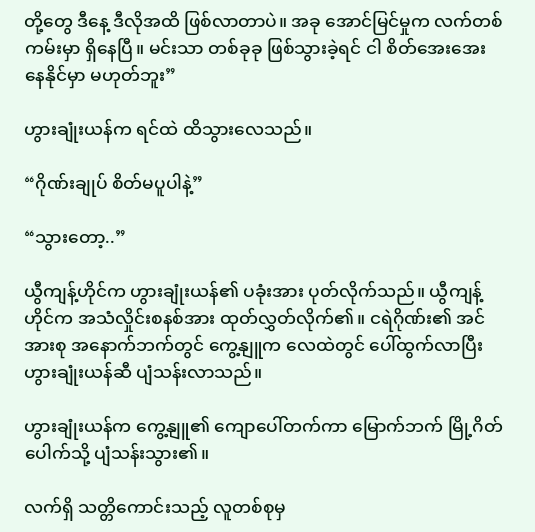တို့တွေ ဒီနေ့ ဒီလိုအထိ ဖြစ်လာတာပဲ။ အခု အောင်မြင်မှုက လက်တစ်ကမ်းမှာ ရှိနေပြီ။ မင်းသာ တစ်ခုခု ဖြစ်သွားခဲ့ရင် ငါ စိတ်အေးအေး နေနိုင်မှာ မဟုတ်ဘူး”

ဟွားချုံးယန်က ရင်ထဲ ထိသွားလေသည်။

“ဂိုဏ်းချုပ် စိတ်မပူပါနဲ့”

“သွားတော့..”

ယွီကျန့်ဟိုင်က ဟွားချုံးယန်၏ ပခုံးအား ပုတ်လိုက်သည်။ ယွီကျန့်ဟိုင်က အသံလှိုင်းစနစ်အား ထုတ်လွှတ်လိုက်၏။ ငရဲဂိုဏ်း၏ အင်အားစု အနောက်ဘက်တွင် ကွေ့နျူက လေထဲတွင် ပေါ်ထွက်လာပြီး ဟွားချုံးယန်ဆီ ပျံသန်းလာသည်။

ဟွားချုံးယန်က ကွေ့နျူ၏ ကျောပေါ်တက်ကာ မြောက်ဘက် မြို့ဂိတ်ပေါက်သို့ ပျံသန်းသွား၏။

လက်ရှိ သတ္တိကောင်းသည့် လူတစ်စုမှ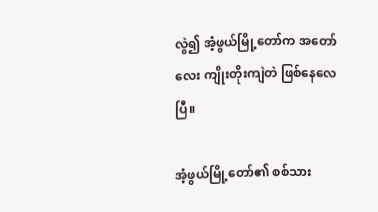လွဲ၍ အံ့ဖွယ်မြို့တော်က အတော်လေး ကျိုးတိုးကျဲတဲ ဖြစ်နေလေပြီ။

အံ့ဖွယ်မြို့တော်၏ စစ်သား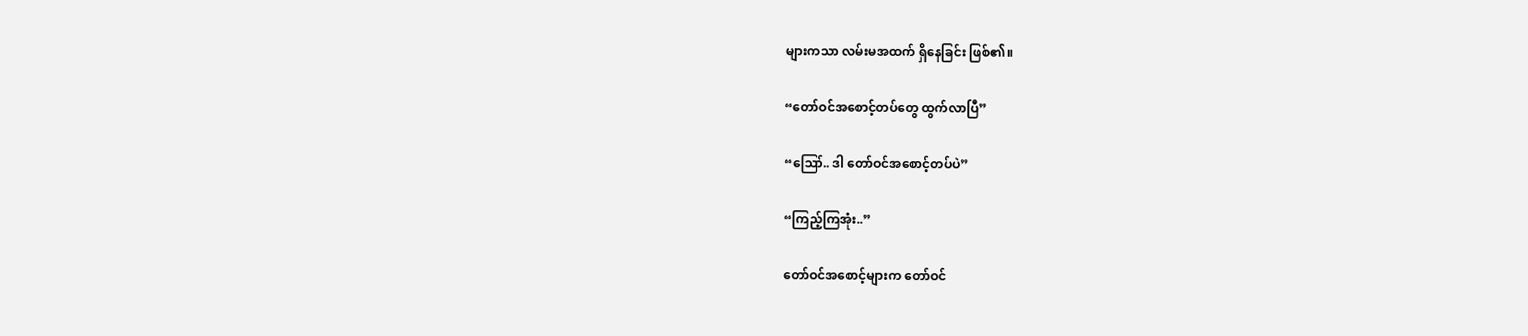များကသာ လမ်းမအထက် ရှိနေခြင်း ဖြစ်၏။

“တော်ဝင်အစောင့်တပ်တွေ ထွက်လာပြီ”

“ဪ.. ဒါ တော်ဝင်အစောင့်တပ်ပဲ”

“ကြည့်ကြအုံး..”

တော်ဝင်အစောင့်များက တော်ဝင်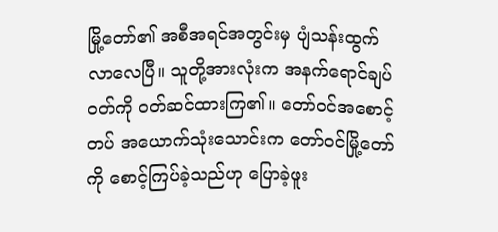မြို့တော်၏ အစီအရင်အတွင်းမှ ပျံသန်းထွက်လာလေပြီ။ သူတို့အားလုံးက အနက်ရောင်ချပ်ဝတ်ကို ဝတ်ဆင်ထားကြ၏။ တော်ဝင်အစောင့်တပ် အယောက်သုံးသောင်းက တော်ဝင်မြို့တော်ကို စောင့်ကြပ်ခဲ့သည်ဟု ပြောခဲ့ဖူး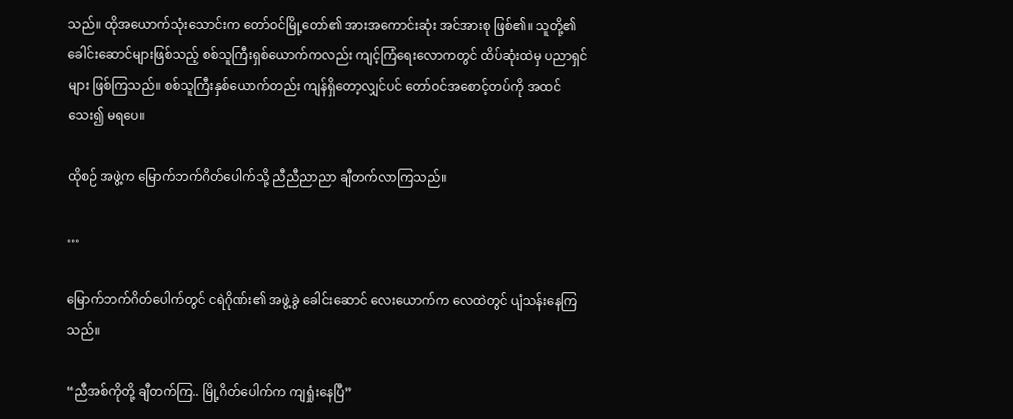သည်။ ထိုအယောက်သုံးသောင်းက တော်ဝင်မြို့တော်၏ အားအကောင်းဆုံး အင်အားစု ဖြစ်၏။ သူတို့၏ခေါင်းဆောင်များဖြစ်သည့် စစ်သူကြီးရှစ်ယောက်ကလည်း ကျင့်ကြံရေးလောကတွင် ထိပ်ဆုံးထဲမှ ပညာရှင်များ ဖြစ်ကြသည်။ စစ်သူကြီးနှစ်ယောက်တည်း ကျန်ရှိတော့လျှင်ပင် တော်ဝင်အစောင့်တပ်ကို အထင်သေး၍ မရပေ။

ထိုစဉ် အဖွဲ့က မြောက်ဘက်ဂိတ်ပေါက်သို့ ညီညီညာညာ ချီတက်လာကြသည်။

…

မြောက်ဘက်ဂိတ်ပေါက်တွင် ငရဲဂိုဏ်း၏ အဖွဲ့ခွဲ ခေါင်းဆောင် လေးယောက်က လေထဲတွင် ပျံသန်းနေကြသည်။

“ညီအစ်ကိုတို့ ချီတက်ကြ.. မြို့ဂိတ်ပေါက်က ကျရှုံးနေပြီ”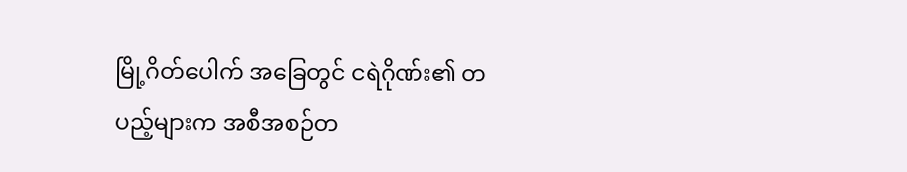မြို့ဂိတ်ပေါက် အခြေတွင် ငရဲဂိုဏ်း၏ တပည့်များက အစီအစဉ်တ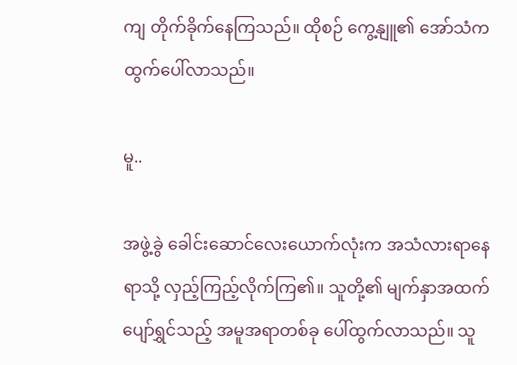ကျ တိုက်ခိုက်နေကြသည်။ ထိုစဉ် ကွေ့နျူ၏ အော်သံက ထွက်ပေါ်လာသည်။

မူ..

အဖွဲ့ခွဲ ခေါင်းဆောင်လေးယောက်လုံးက အသံလားရာနေရာသို့ လှည့်ကြည့်လိုက်ကြ၏။ သူတို့၏ မျက်နှာအထက် ပျော်ရွှင်သည့် အမူအရာတစ်ခု ပေါ်ထွက်လာသည်။ သူ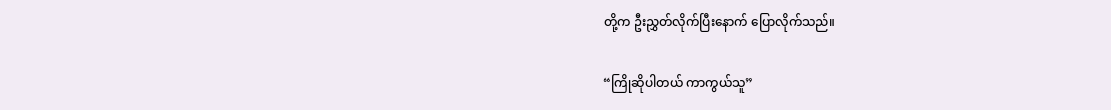တို့က ဦးညွှတ်လိုက်ပြီးနောက် ပြောလိုက်သည်။

“ကြိုဆိုပါတယ် ကာကွယ်သူ”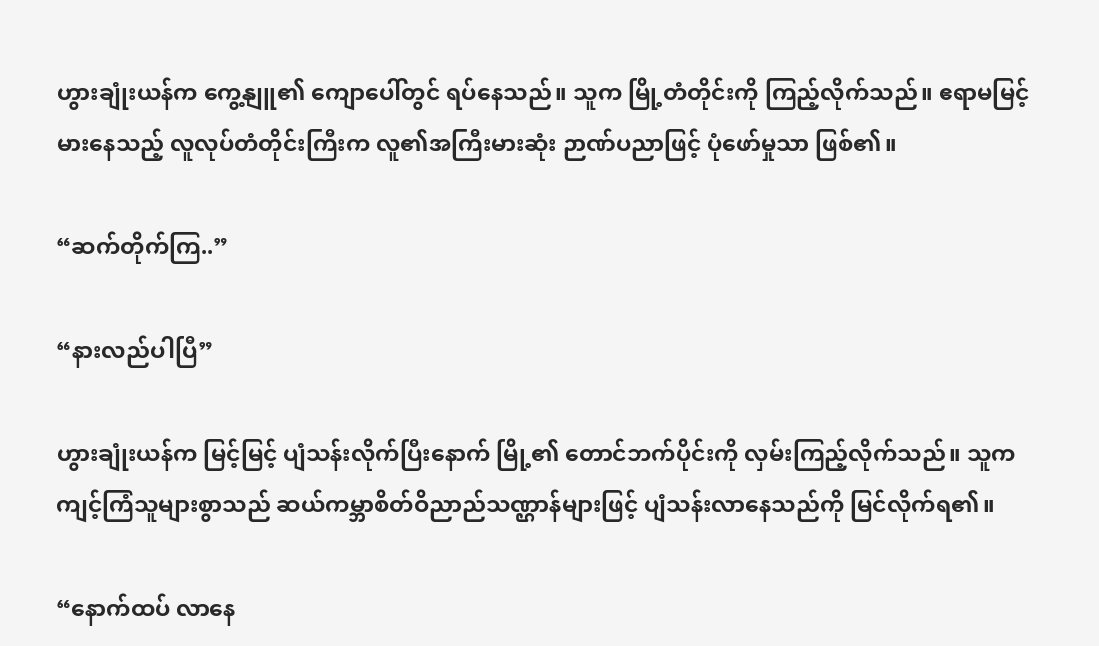ဟွားချုံးယန်က ကွေ့နျူ၏ ကျောပေါ်တွင် ရပ်နေသည်။ သူက မြို့တံတိုင်းကို ကြည့်လိုက်သည်။ ဧရာမမြင့်မားနေသည့် လူလုပ်တံတိုင်းကြီးက လူ၏အကြီးမားဆုံး ဉာဏ်ပညာဖြင့် ပုံဖော်မှုသာ ဖြစ်၏။

“ဆက်တိုက်ကြ..”

“နားလည်ပါပြီ”

ဟွားချုံးယန်က မြင့်မြင့် ပျံသန်းလိုက်ပြီးနောက် မြို့၏ တောင်ဘက်ပိုင်းကို လှမ်းကြည့်လိုက်သည်။ သူက ကျင့်ကြံသူများစွာသည် ဆယ်ကမ္ဘာစိတ်ဝိညာည်သဏ္ဌာန်များဖြင့် ပျံသန်းလာနေသည်ကို မြင်လိုက်ရ၏။

“နောက်ထပ် လာနေ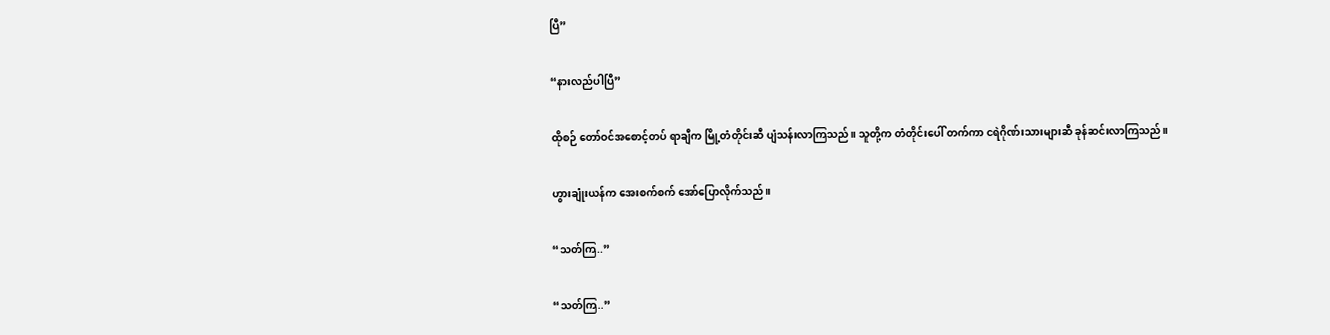ပြီ”

“နားလည်ပါပြီ”

ထိုစဉ် တော်ဝင်အစောင့်တပ် ရာချီက မြို့တံတိုင်းဆီ ပျံသန်းလာကြသည်။ သူတို့က တံတိုင်းပေါ် တက်ကာ ငရဲဂိုဏ်းသားများဆီ ခုန်ဆင်းလာကြသည်။

ဟွားချုံးယန်က အေးစက်စက် အော်ပြောလိုက်သည်။

“သတ်ကြ..”

“သတ်ကြ..”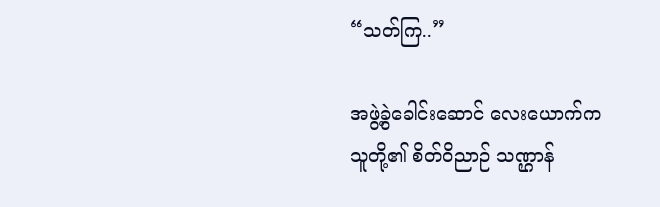“သတ်ကြ..”

အဖွဲ့ခွဲခေါင်းဆောင် လေးယောက်က သူတို့၏ စိတ်ဝိညာဉ် သဏ္ဌာန်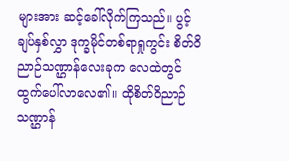များအား ဆင့်ခေါ်လိုက်ကြသည်။ ပွင့်ချပ်နှစ်လွှာ ဒုက္ခမိုင်တစ်ရာရှုကွင်း စိတ်ဝိညာဉ်သဏ္ဌာန်လေးခုက လေထဲတွင် ထွက်ပေါ်လာလေ၏။ ထိုစိတ်ဝိညာဉ်သဏ္ဌာန်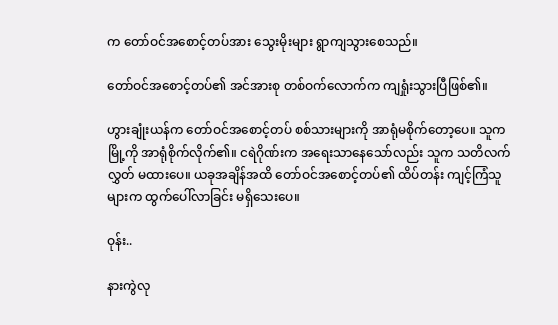က တော်ဝင်အစောင့်တပ်အား သွေးမိုးများ ရွာကျသွားစေသည်။

တော်ဝင်အစောင့်တပ်၏ အင်အားစု တစ်ဝက်လောက်က ကျရှုံးသွားပြီဖြစ်၏။

ဟွားချုံးယန်က တော်ဝင်အစောင့်တပ် စစ်သားများကို အာရုံမစိုက်တော့ပေ။ သူက မြို့ကို အာရုံစိုက်လိုက်၏။ ငရဲဂိုဏ်းက အရေးသာနေသော်လည်း သူက သတိလက်လွှတ် မထားပေ။ ယခုအချိန်အထိ တော်ဝင်အစောင့်တပ်၏ ထိပ်တန်း ကျင့်ကြံသူများက ထွက်ပေါ်လာခြင်း မရှိသေးပေ။

ဝုန်း..

နားကွဲလု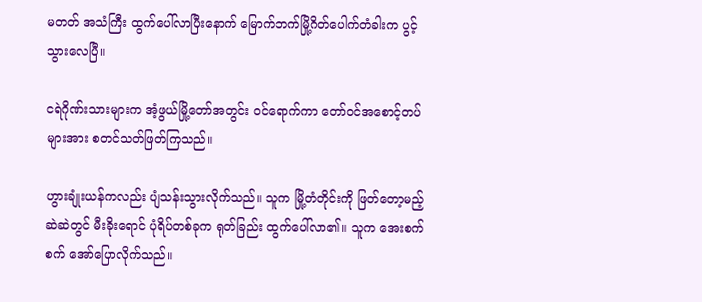မတတ် အသံကြီး ထွက်ပေါ်လာပြီးနောက် မြောက်ဘက်မြို့ဂိတ်ပေါက်တံခါးက ပွင့်သွားလေပြီ။

ငရဲဂိုဏ်းသားများက အံ့ဖွယ်မြို့တော်အတွင်း ဝင်ရောက်ကာ တော်ဝင်အစောင့်တပ်များအား စတင်သတ်ဖြတ်ကြသည်။

ဟွားချုံးယန်ကလည်း ပျံသန်းသွားလိုက်သည်။ သူက မြို့တံတိုင်းကို ဖြတ်တော့မည့် ဆဲဆဲတွင် မီးခိုးရောင် ပုံရိပ်တစ်ခုက ရုတ်ခြည်း ထွက်ပေါ်လာ၏။ သူက အေးစက်စက် အော်ပြောလိုက်သည်။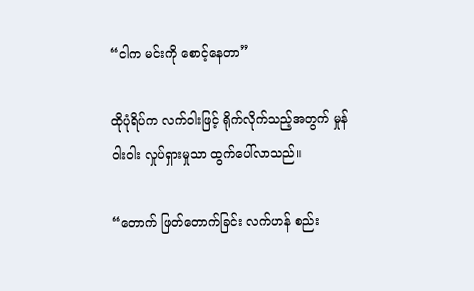“ငါက မင်းကို စောင့်နေတာ”

ထိုပုံရိပ်က လက်ဝါးဖြင့် ရိုက်လိုက်သည့်အတွက် မှုန်ဝါးဝါး လှုပ်ရှားမှုသာ ထွက်ပေါ်လာသည်။

“တောက် ဖြတ်တောက်ခြင်း လက်ဟန် စည်း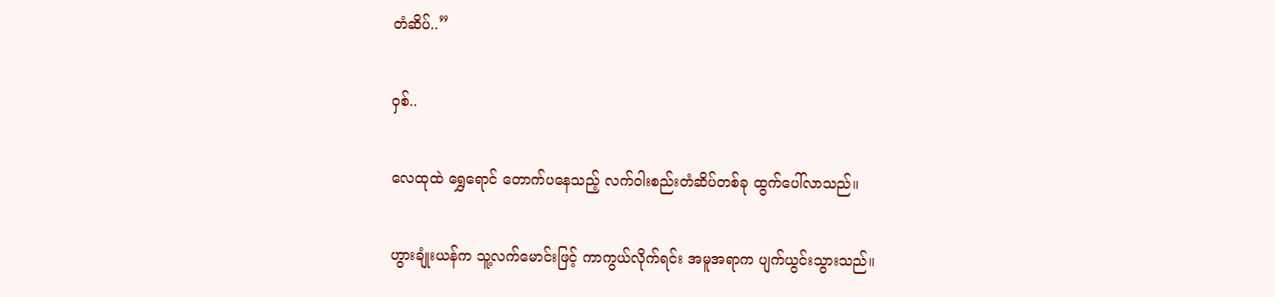တံဆိပ်..”

ဝှစ်..

လေထုထဲ ရွှေရောင် တောက်ပနေသည့် လက်ဝါးစည်းတံဆိပ်တစ်ခု ထွက်ပေါ်လာသည်။

ဟွားချုံးယန်က သူ့လက်မောင်းဖြင့် ကာကွယ်လိုက်ရင်း အမူအရာက ပျက်ယွင်းသွားသည်။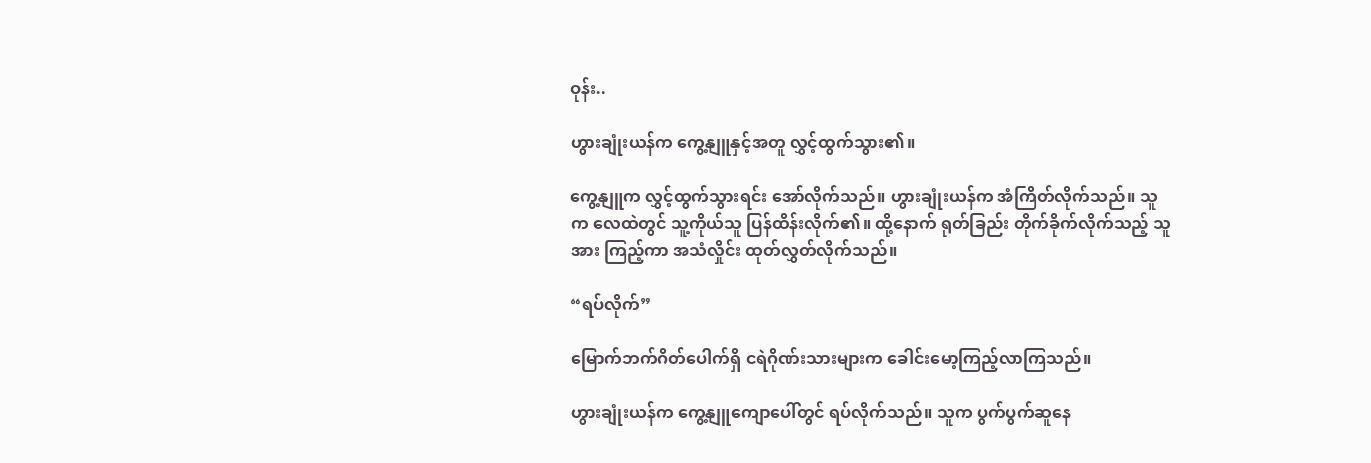ဝုန်း..

ဟွားချုံးယန်က ကွေ့နျူနှင့်အတူ လွှင့်ထွက်သွား၏။

ကွေ့နျူက လွှင့်ထွက်သွားရင်း အော်လိုက်သည်။ ဟွားချုံးယန်က အံကြိတ်လိုက်သည်။ သူက လေထဲတွင် သူ့ကိုယ်သူ ပြန်ထိန်းလိုက်၏။ ထို့နောက် ရုတ်ခြည်း တိုက်ခိုက်လိုက်သည့် သူအား ကြည့်ကာ အသံလှိုင်း ထုတ်လွှတ်လိုက်သည်။

“ရပ်လိုက်”

မြောက်ဘက်ဂိတ်ပေါက်ရှိ ငရဲဂိုဏ်းသားများက ခေါင်းမော့ကြည့်လာကြသည်။

ဟွားချုံးယန်က ကွေ့နျူကျောပေါ်တွင် ရပ်လိုက်သည်။ သူက ပွက်ပွက်ဆူနေ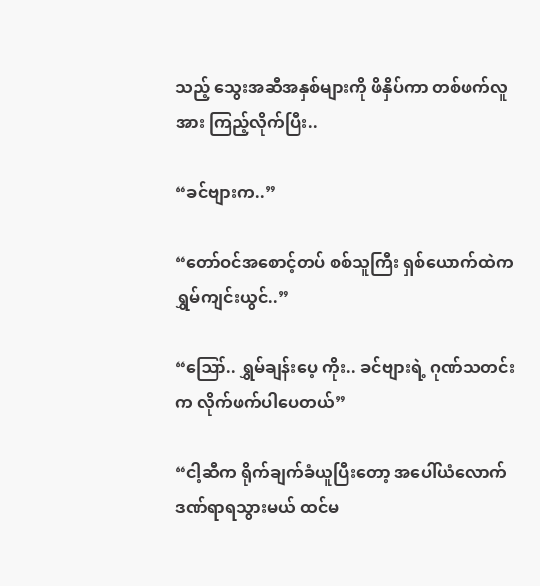သည့် သွေးအဆီအနှစ်များကို ဖိနှိပ်ကာ တစ်ဖက်လူအား ကြည့်လိုက်ပြီး..

“ခင်ဗျားက..”

“တော်ဝင်အစောင့်တပ် စစ်သူကြီး ရှစ်ယောက်ထဲက ရွှမ်ကျင်းယွင်..”

“ဪ.. ရွှမ်ချန်းပေ့ ကိုး.. ခင်ဗျားရဲ့ ဂုဏ်သတင်းက လိုက်ဖက်ပါပေတယ်”

“ငါ့ဆီက ရိုက်ချက်ခံယူပြီးတော့ အပေါ်ယံလောက် ဒဏ်ရာရသွားမယ် ထင်မ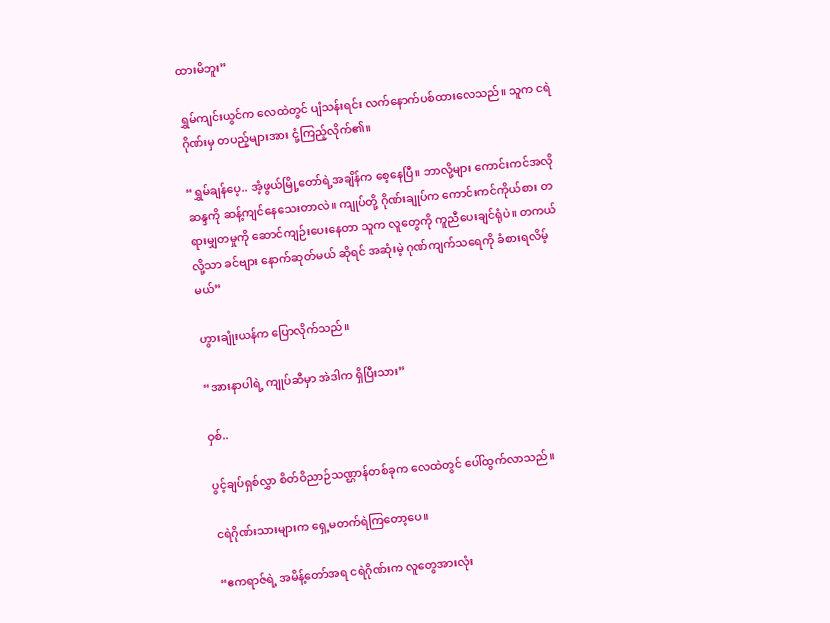ထားမိဘူး”

ရွှမ်ကျင်းယွင်က လေထဲတွင် ပျံသန်းရင်း လက်နောက်ပစ်ထားလေသည်။ သူက ငရဲဂိုဏ်းမှ တပည့်များအား ငုံ့ကြည့်လိုက်၏။

“ရွှမ်ချန်ပေ့.. အံ့ဖွယ်မြို့တော်ရဲ့အချိန်က စေ့နေပြီ။ ဘာလို့များ ကောင်းကင်အလိုဆန္ဒကို ဆန့်ကျင်နေသေးတာလဲ။ ကျုပ်တို့ ဂိုဏ်းချုပ်က ကောင်းကင်ကိုယ်စား တရားမျှတမှုကို ဆောင်ကျဉ်းပေးနေတာ သူက လူတွေကို ကူညီပေးချင်ရုံပဲ။ တကယ်လို့သာ ခင်ဗျား နောက်ဆုတ်မယ် ဆိုရင် အဆုံးမဲ့ ဂုဏ်ကျက်သရေကို ခံစားရလိမ့်မယ်”

ဟွားချုံးယန်က ပြောလိုက်သည်။

“အားနာပါရဲ့ ကျုပ်ဆီမှာ အဲဒါက ရှိပြီးသား”

ဝှစ်..

ပွင့်ချပ်ရှစ်လွှာ စိတ်ဝိညာဉ်သဏ္ဌာန်တစ်ခုက လေထဲတွင် ပေါ်ထွက်လာသည်။

ငရဲဂိုဏ်းသားများက ရှေ့မတက်ရဲကြတော့ပေ။

“ဧကရာဇ်ရဲ့ အမိန့်တော်အရ ငရဲဂိုဏ်းက လူတွေအားလုံး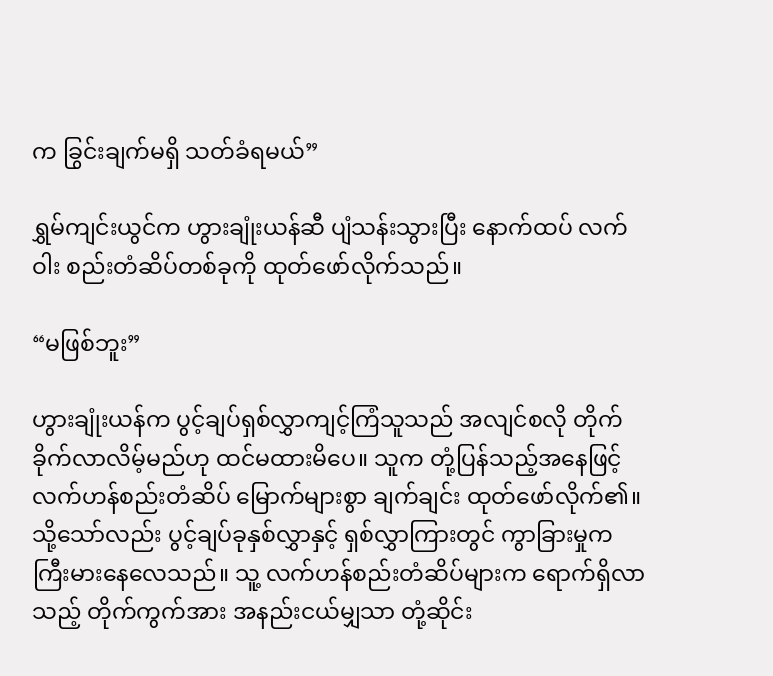က ခြွင်းချက်မရှိ သတ်ခံရမယ်”

ရွှမ်ကျင်းယွင်က ဟွားချုံးယန်ဆီ ပျံသန်းသွားပြီး နောက်ထပ် လက်ဝါး စည်းတံဆိပ်တစ်ခုကို ထုတ်ဖော်လိုက်သည်။

“မဖြစ်ဘူး”

ဟွားချုံးယန်က ပွင့်ချပ်ရှစ်လွှာကျင့်ကြံသူသည် အလျင်စလို တိုက်ခိုက်လာလိမ့်မည်ဟု ထင်မထားမိပေ။ သူက တုံ့ပြန်သည့်အနေဖြင့် လက်ဟန်စည်းတံဆိပ် မြောက်များစွာ ချက်ချင်း ထုတ်ဖော်လိုက်၏။ သို့သော်လည်း ပွင့်ချပ်ခုနှစ်လွှာနှင့် ရှစ်လွှာကြားတွင် ကွာခြားမှုက ကြီးမားနေလေသည်။ သူ့ လက်ဟန်စည်းတံဆိပ်များက ရောက်ရှိလာသည့် တိုက်ကွက်အား အနည်းငယ်မျှသာ တုံ့ဆိုင်း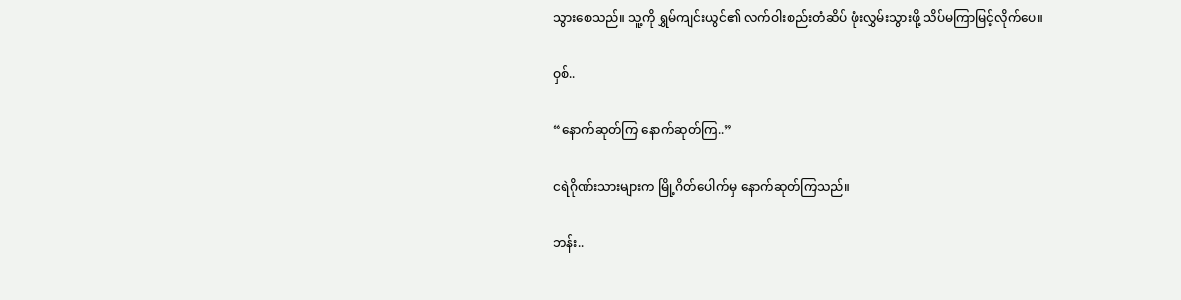သွားစေသည်။ သူ့ကို ရွှမ်ကျင်းယွင်၏ လက်ဝါးစည်းတံဆိပ် ဖုံးလွှမ်းသွားဖို့ သိပ်မကြာမြင့်လိုက်ပေ။

ဝှစ်..

“နောက်ဆုတ်ကြ နောက်ဆုတ်ကြ..”

ငရဲဂိုဏ်းသားများက မြို့ဂိတ်ပေါက်မှ နောက်ဆုတ်ကြသည်။

ဘန်း..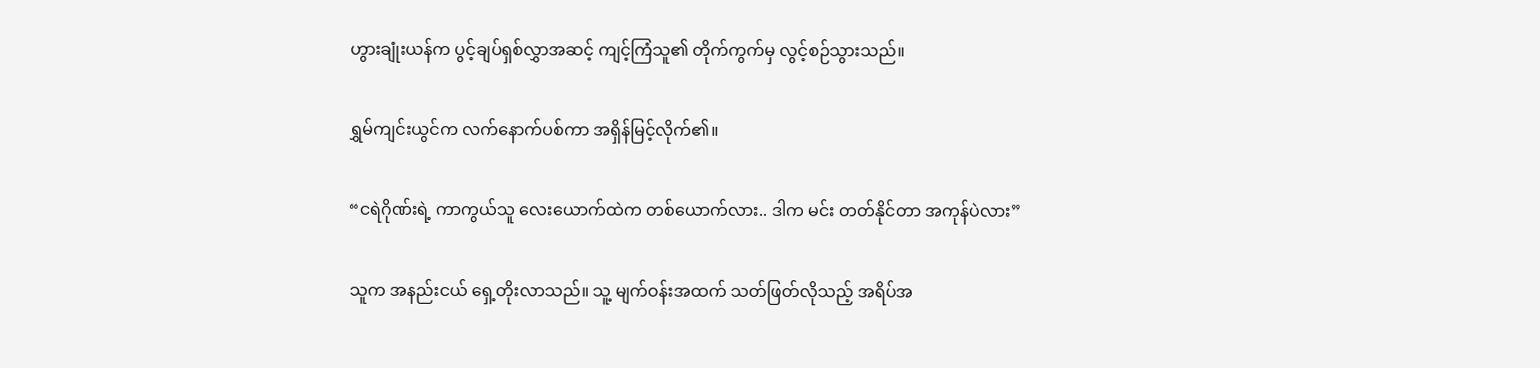ဟွားချုံးယန်က ပွင့်ချပ်ရှစ်လွှာအဆင့် ကျင့်ကြံသူ၏ တိုက်ကွက်မှ လွင့်စဉ်သွားသည်။

ရွှမ်ကျင်းယွင်က လက်နောက်ပစ်ကာ အရှိန်မြင့်လိုက်၏။

“ငရဲဂိုဏ်းရဲ့ ကာကွယ်သူ လေးယောက်ထဲက တစ်ယောက်လား.. ဒါက မင်း တတ်နိုင်တာ အကုန်ပဲလား”

သူက အနည်းငယ် ရှေ့တိုးလာသည်။ သူ့ မျက်ဝန်းအထက် သတ်ဖြတ်လိုသည့် အရိပ်အ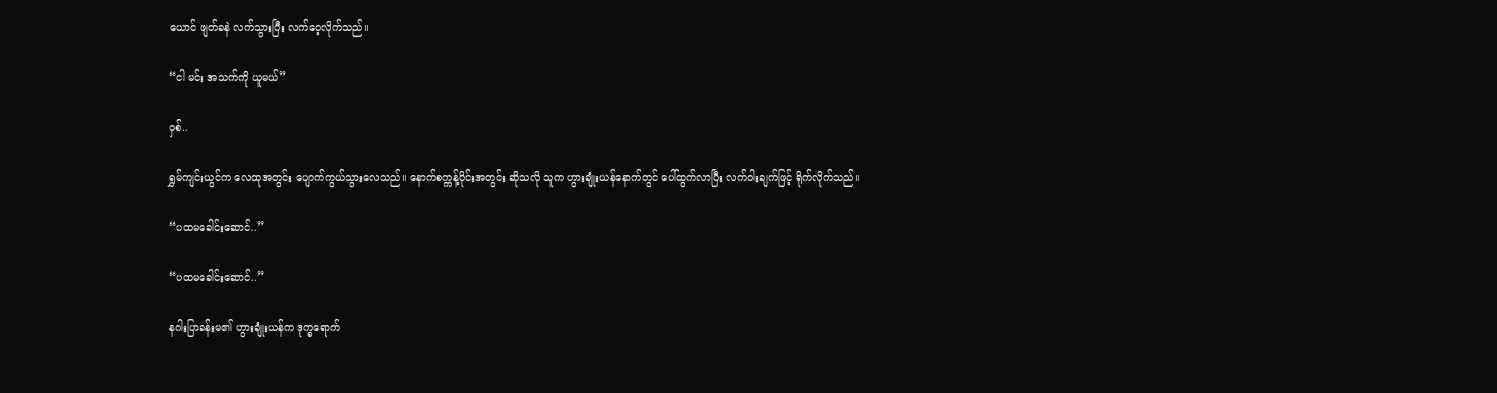ယောင် ဖျတ်ခနဲ လက်သွားပြီး လက်ဝေ့လိုက်သည်။

“ငါ မင်း အသက်ကို ယူမယ်”

ဝှစ်..

ရွှမ်ကျင်းယွင်က လေထုအတွင်း ပျောက်ကွယ်သွားလေသည်။ နောက်စက္ကန့်ပိုင်းအတွင်း ဆိုသလို သူက ဟွားချုံးယန်နောက်တွင် ပေါ်ထွက်လာပြီး လက်ဝါးချက်ဖြင့် ရိုက်လိုက်သည်။

“ပထမခေါင်းဆောင်..”

“ပထမခေါင်းဆောင်..”

နဂါးပြာခန်းမ၏ ဟွားချုံးယန်က ဒုက္ခရောက်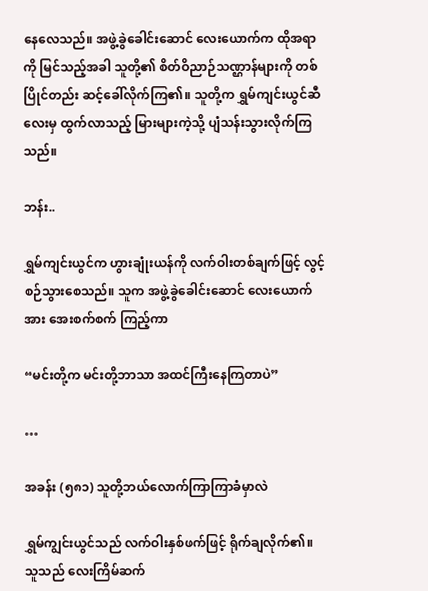နေလေသည်။ အဖွဲ့ခွဲခေါင်းဆောင် လေးယောက်က ထိုအရာကို မြင်သည့်အခါ သူတို့၏ စိတ်ဝိညာဉ်သဏ္ဌာန်များကို တစ်ပြိုင်တည်း ဆင့်ခေါ်လိုက်ကြ၏။ သူတို့က ရွှမ်ကျင်းယွင်ဆီ လေးမှ ထွက်လာသည့် မြားများကဲ့သို့ ပျံသန်းသွားလိုက်ကြသည်။

ဘန်း..

ရွှမ်ကျင်းယွင်က ဟွားချုံးယန်ကို လက်ဝါးတစ်ချက်ဖြင့် လွင့်စဉ်သွားစေသည်။ သူက အဖွဲ့ခွဲခေါင်းဆောင် လေးယောက်အား အေးစက်စက် ကြည့်ကာ

“မင်းတို့က မင်းတို့ဘာသာ အထင်ကြီးနေကြတာပဲ”

…

အခန်း (၅၈၁) သူတို့ဘယ်လောက်ကြာကြာခံမှာလဲ

ရွှမ်ကျွင်းယွင်သည် လက်ဝါးနှစ်ဖက်ဖြင့် ရိုက်ချလိုက်၏။ သူသည် လေးကြိမ်ဆက်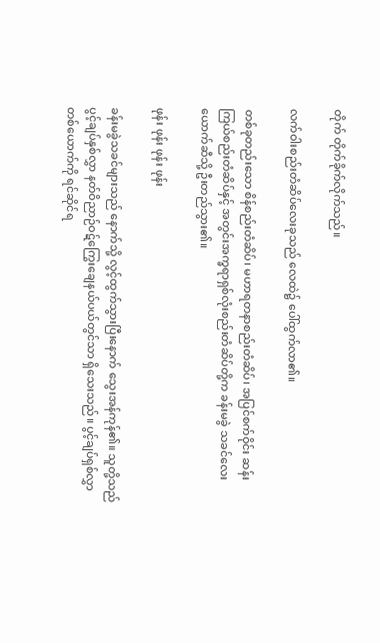တိုက် တိုက်ခိုက်လိုက်သည်။

လက်ဝါးစည်းတံဆိပ်လေးခုသည် လေထဲ၌ ပေါ်ထွက်လာ၏။

တစ်ခုတည်းသော စိန်စည်းတံဆိပ်၊ မဟာရတနာစည်းတံဆိပ်၊ အပြင်စက်ဝိုင်း ဆန်းကြယ်စည်းတံဆိပ်နှင့် အတွင်းအက္ခရာရှစ်လုံးစည်းတံဆိပ်တို့က ခန်းမခွဲ သခင်လေးယောက်ဆီသို့ ဦးတည်သွား၏။

ဖုန်း ဖုန်း ဖုန်း ဖုန်း

ခန်းမခွဲသခင်များသည် နောက်သို့ လွင့်ထွက်သွားပြီးနောက် သွေးအန်ကုန်၏။ သူတို့သည် ပွင့်ချပ်နှစ်လွှာ နတ်ဝိညာဉ်ဝဋ်ကြွေးချေနယ်ပယ်တွင်သာ ရှိသေးသည်။ ပွင့်ချပ်ရှစ်လွှာတစ်ယောက်ကို ရင်ဆိုင်ရ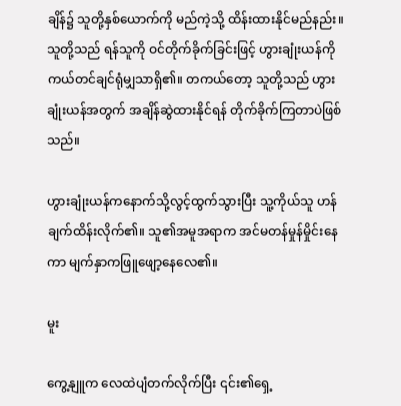ချိန်၌ သူတို့နှစ်ယောက်ကို မည်ကဲ့သို့ ထိန်းထားနိုင်မည်နည်း။ သူတို့သည် ရန်သူကို ဝင်တိုက်ခိုက်ခြင်းဖြင့် ဟွားချုံးယန်ကို ကယ်တင်ချင်ရုံမျှသာရှိ၏။ တကယ်တော့ သူတို့သည် ဟွားချုံးယန်အတွက် အချိန်ဆွဲထားနိုင်ရန် တိုက်ခိုက်ကြတာပဲဖြစ်သည်။

ဟွားချုံးယန်ကနောက်သို့လွင့်ထွက်သွားပြီး သူ့ကိုယ်သူ ဟန်ချက်ထိန်းလိုက်၏။ သူ၏အမူအရာက အင်မတန်မှုန်မှိုင်းနေကာ မျက်နှာကဖြူဖျော့နေလေ၏။

မူး

ကွေ့နျူက လေထဲပျံတက်လိုက်ပြီး ၎င်း၏ရှေ့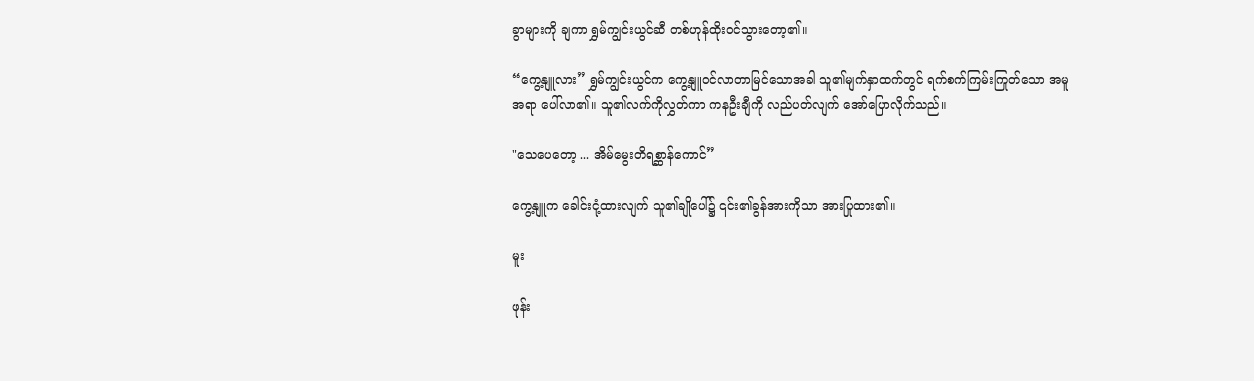ခွာများကို ချကာ ရွှမ်ကျွင်းယွင်ဆီ တစ်ဟုန်ထိုးဝင်သွားတော့၏။

“ကွေ့နျူလား” ရွှမ်ကျွင်းယွင်က ကွေ့နျူဝင်လာတာမြင်သောအခါ သူ၏မျက်နှာထက်တွင် ရက်စက်ကြမ်းကြုတ်သော အမူအရာ ပေါ်လာ၏။ သူ၏လက်ကိုလွှတ်ကာ ကနဦးချီကို လည်ပတ်လျက် အော်ပြောလိုက်သည်။

"သေပေတော့ ... အိမ်မွေးတိရစ္ဆာန်ကောင်”

ကွေ့နျူက ခေါင်းငုံ့ထားလျက် သူ၏ချိုပေါ်၌ ၎င်း၏ခွန်အားကိုသာ အားပြုထား၏။

မူး

ဖုန်း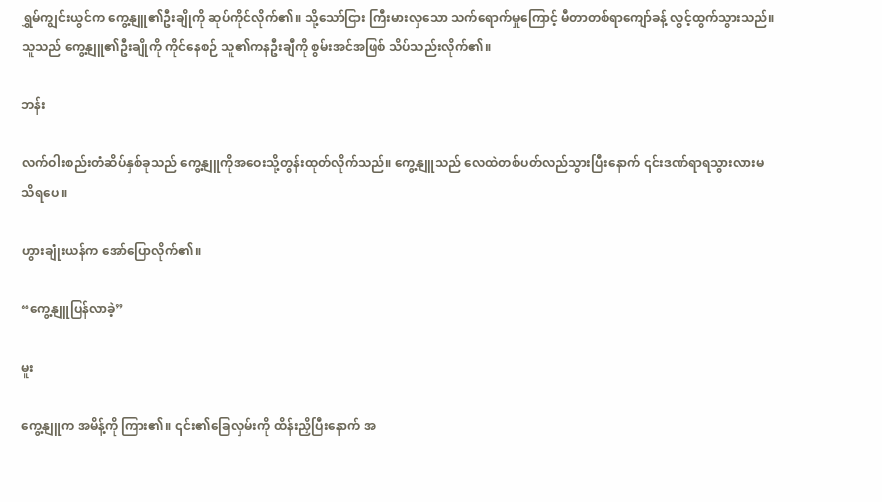ရွှမ်ကျွင်းယွင်က ကွေ့နျူ၏ဦးချိုကို ဆုပ်ကိုင်လိုက်၏။ သို့သော်ငြား ကြီးမားလှသော သက်ရောက်မှုကြောင့် မီတာတစ်ရာကျော်ခန့် လွင့်ထွက်သွားသည်။ သူသည် ကွေ့နျူ၏ဦးချိုကို ကိုင်နေစဉ် သူ၏ကနဦးချီကို စွမ်းအင်အဖြစ် သိပ်သည်းလိုက်၏။

ဘန်း

လက်ဝါးစည်းတံဆိပ်နှစ်ခုသည် ကွေ့နျူကိုအဝေးသို့တွန်းထုတ်လိုက်သည်။ ကွေ့နျူသည် လေထဲတစ်ပတ်လည်သွားပြီးနောက် ၎င်းဒဏ်ရာရသွားလားမသိရပေ။

ဟွားချုံးယန်က အော်ပြောလိုက်၏။

“ကွေ့နျူပြန်လာခဲ့”

မူး

ကွေ့နျူက အမိန့်ကို ကြား၏။ ၎င်း၏ခြေလှမ်းကို ထိန်းညှိပြီးနောက် အ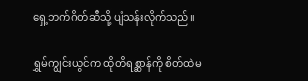ရှေ့ဘက်ဂိတ်ဆီသို့ ပျံသန်းလိုက်သည်။

ရွှမ်ကျွင်းယွင်က ထိုတိရစ္ဆာန်ကို စိတ်ထဲမ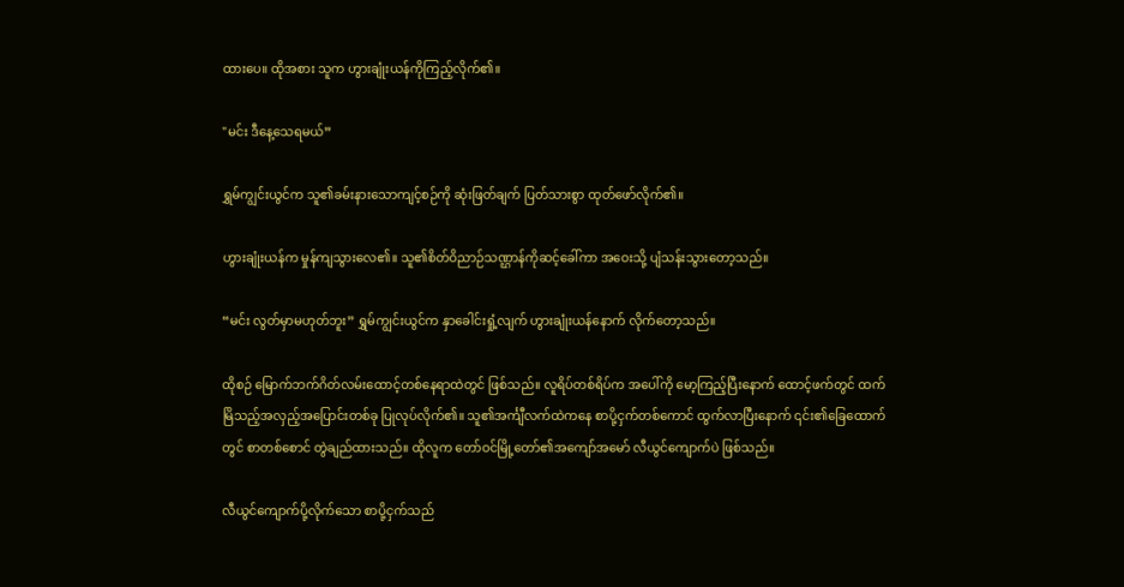ထားပေ။ ထိုအစား သူက ဟွားချုံးယန်ကိုကြည့်လိုက်၏။

"မင်း ဒီနေ့သေရမယ်”

ရွှမ်ကျွင်းယွင်က သူ၏ခမ်းနားသောကျင့်စဉ်ကို ဆုံးဖြတ်ချက် ပြတ်သားစွာ ထုတ်ဖော်လိုက်၏။

ဟွားချုံးယန်က မှုန်ကျသွားလေ၏။ သူ၏စိတ်ဝိညာဉ်သဏ္ဌာန်ကိုဆင့်ခေါ်ကာ အဝေးသို့ ပျံသန်းသွားတော့သည်။

“မင်း လွတ်မှာမဟုတ်ဘူး” ရွှမ်ကျွင်းယွင်က နှာခေါင်းရှုံ့လျက် ဟွားချုံးယန်နောက် လိုက်တော့သည်။

ထိုစဉ် မြောက်ဘက်ဂိတ်လမ်းထောင့်တစ်နေရာထဲတွင် ဖြစ်သည်။ လူရိပ်တစ်ရိပ်က အပေါ်ကို မော့ကြည့်ပြီးနောက် ထောင့်ဖက်တွင် ထက်မြိသည့်အလှည့်အပြောင်းတစ်ခု ပြုလုပ်လိုက်၏။ သူ၏အင်္ကျီလက်ထဲကနေ စာပို့ငှက်တစ်ကောင် ထွက်လာပြီးနောက် ၎င်း၏ခြေထောက်တွင် စာတစ်စောင် တွဲချည်ထားသည်။ ထိုလူက တော်ဝင်မြို့တော်၏အကျော်အမော် လီယွင်ကျောက်ပဲ ဖြစ်သည်။

လီယွင်ကျောက်ပို့လိုက်သော စာပို့ငှက်သည်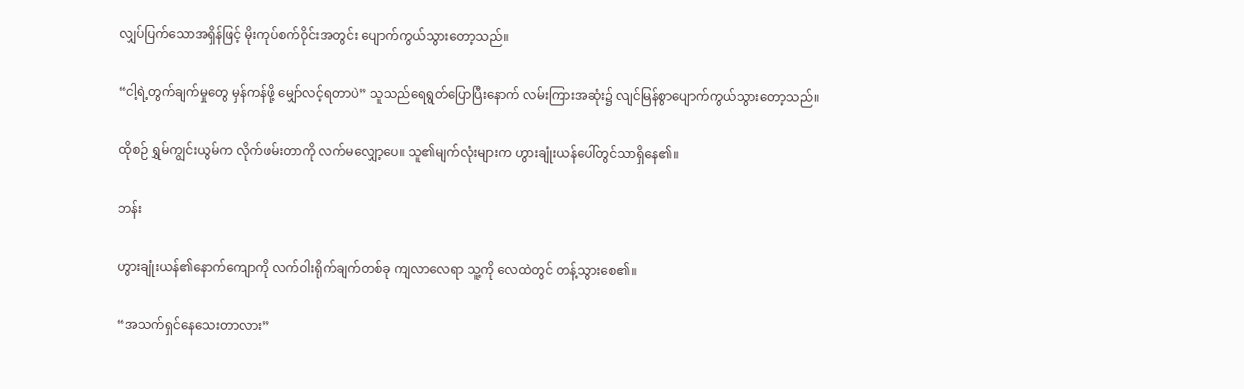လျှပ်ပြက်သောအရှိန်ဖြင့် မိုးကုပ်စက်ဝိုင်းအတွင်း ပျောက်ကွယ်သွားတော့သည်။

“ငါ့ရဲ့တွက်ချက်မှုတွေ မှန်ကန်ဖို့ မျှော်လင့်ရတာပဲ” သူသည်ရေရွတ်ပြောပြီးနောက် လမ်းကြားအဆုံး၌ လျင်မြန်စွာပျောက်ကွယ်သွားတော့သည်။

ထိုစဉ် ရွှမ်ကျွင်းယွမ်က လိုက်ဖမ်းတာကို လက်မလျှော့ပေ။ သူ၏မျက်လုံးများက ဟွားချုံးယန်ပေါ်တွင်သာရှိနေ၏။

ဘန်း

ဟွားချုံးယန်၏နောက်ကျောကို လက်ဝါးရိုက်ချက်တစ်ခု ကျလာလေရာ သူ့ကို လေထဲတွင် တန့်သွားစေ၏။

“အသက်ရှင်နေသေးတာလား”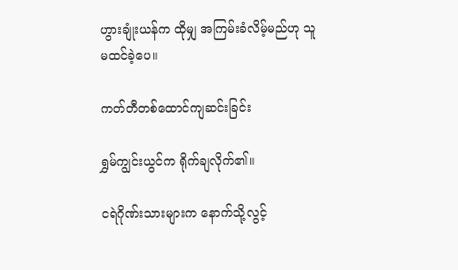ဟွားချုံးယန်က ထိုမျှ အကြမ်းခံလိမ့်မည်ဟု သူ မထင်ခဲ့ပေ။

ကတ်တီတစ်ထောင်ကျဆင်းခြင်း

ရွှမ်ကျွင်းယွင်က ရိုက်ချလိုက်၏။

ငရဲဂိုဏ်းသားများက နောက်သို့လွင့်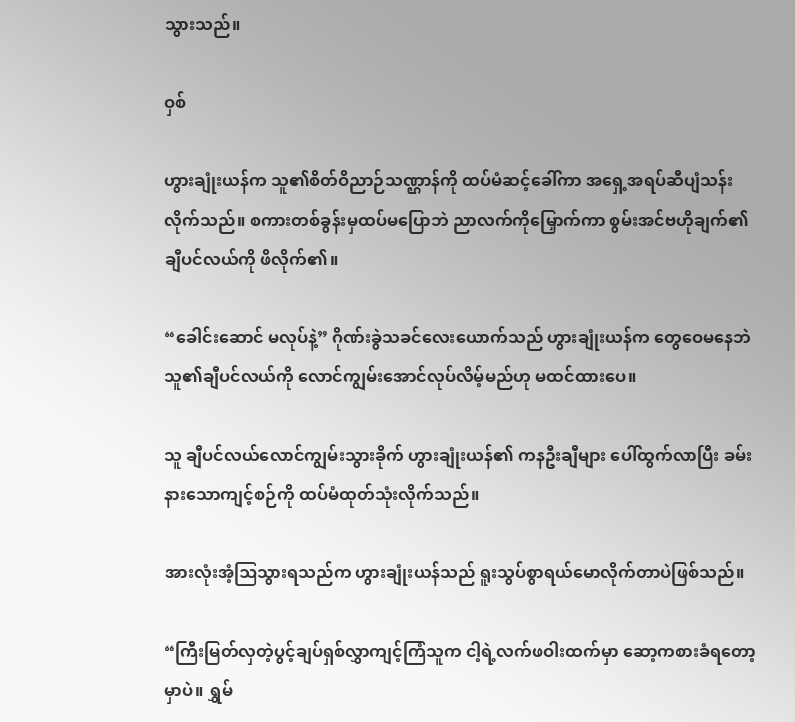သွားသည်။

ဝှစ်

ဟွားချုံးယန်က သူ၏စိတ်ဝိညာဉ်သဏ္ဌာန်ကို ထပ်မံဆင့်ခေါ်ကာ အရှေ့အရပ်ဆီပျံသန်းလိုက်သည်။ စကားတစ်ခွန်းမှထပ်မပြောဘဲ ညာလက်ကိုမြှောက်ကာ စွမ်းအင်ဗဟိုချက်၏ ချီပင်လယ်ကို ဖိလိုက်၏။

“ခေါင်းဆောင် မလုပ်နဲ့” ဂိုဏ်းခွဲသခင်လေးယောက်သည် ဟွားချုံးယန်က တွေဝေမနေဘဲ သူ၏ချီပင်လယ်ကို လောင်ကျွမ်းအောင်လုပ်လိမ့်မည်ဟု မထင်ထားပေ။

သူ ချီပင်လယ်လောင်ကျွမ်းသွားခိုက် ဟွားချုံးယန်၏ ကနဦးချီများ ပေါ်ထွက်လာပြီး ခမ်းနားသောကျင့်စဉ်ကို ထပ်မံထုတ်သုံးလိုက်သည်။

အားလုံးအံ့ဩသွားရသည်က ဟွားချုံးယန်သည် ရူးသွပ်စွာရယ်မောလိုက်တာပဲဖြစ်သည်။

“ကြီးမြတ်လှတဲ့ပွင့်ချပ်ရှစ်လွှာကျင့်ကြံသူက ငါ့ရဲ့လက်ဖဝါးထက်မှာ ဆော့ကစားခံရတော့မှာပဲ။ ရွှမ်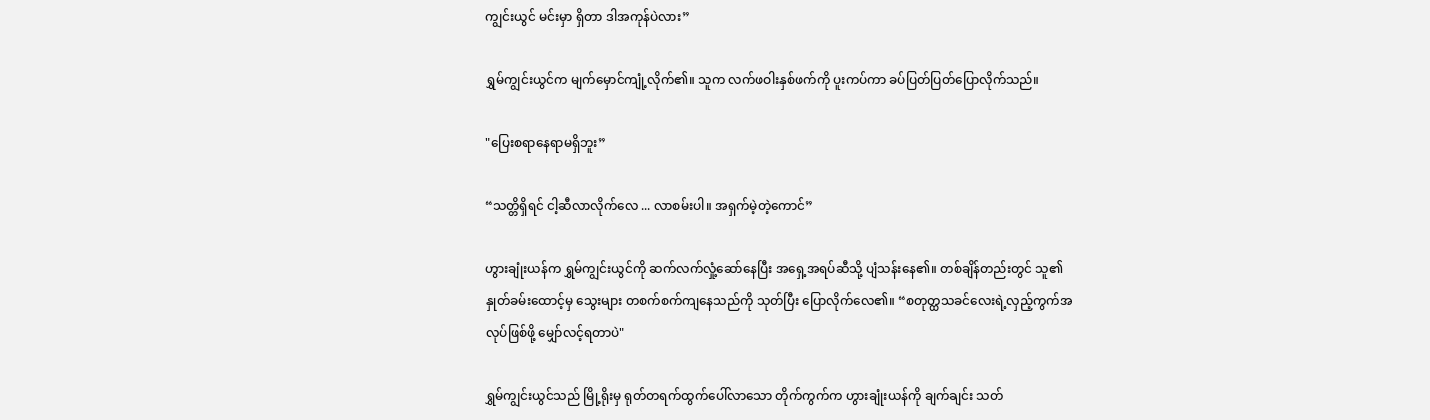ကျွင်းယွင် မင်းမှာ ရှိတာ ဒါအကုန်ပဲလား”

ရွှမ်ကျွင်းယွင်က မျက်မှောင်ကျုံ့လိုက်၏။ သူက လက်ဖဝါးနှစ်ဖက်ကို ပူးကပ်ကာ ခပ်ပြတ်ပြတ်ပြောလိုက်သည်။

"ပြေးစရာနေရာမရှိဘူး”

“သတ္တိရှိရင် ငါ့ဆီလာလိုက်လေ ... လာစမ်းပါ။ အရှက်မဲ့တဲ့ကောင်”

ဟွားချုံးယန်က ရွှမ်ကျွင်းယွင်ကို ဆက်လက်လှုံ့ဆော်နေပြီး အရှေ့အရပ်ဆီသို့ ပျံသန်းနေ၏။ တစ်ချိန်တည်းတွင် သူ၏နှုတ်ခမ်းထောင့်မှ သွေးများ တစက်စက်ကျနေသည်ကို သုတ်ပြီး ပြောလိုက်လေ၏။ “စတုတ္ထသခင်လေးရဲ့လှည့်ကွက်အလုပ်ဖြစ်ဖို့ မျှော်လင့်ရတာပဲ"

ရွှမ်ကျွင်းယွင်သည် မြို့ရိုးမှ ရုတ်တရက်ထွက်ပေါ်လာသော တိုက်ကွက်က ဟွားချုံးယန်ကို ချက်ချင်း သတ်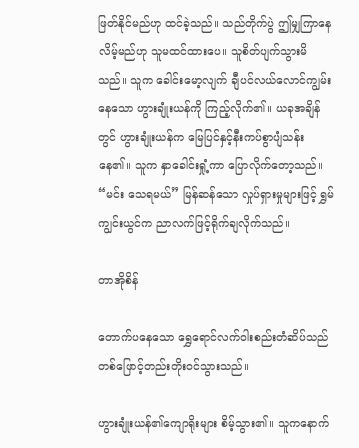ဖြတ်နိုင်မည်ဟု ထင်ခဲ့သည်။ သည်တိုက်ပွဲ ဤမျှကြာနေလိမ့်မည်ဟု သူမထင်ထားပေ။ သူစိတ်ပျက်သွားမိသည်။ သူက ခေါင်းမော့လျက် ချီပင်လယ်လောင်ကျွမ်းနေသော ဟွားချုံးယန်ကို ကြည့်လိုက်၏။ ယခုအချိန်တွင် ဟွားချုံးယန်က မြေပြင်နှင့်နီးကပ်စွာပျံသန်းနေ၏။ သူက နှာခေါင်းရှုံ့ကာ ပြောလိုက်တော့သည်။ “မင်း သေရမယ်” မြန်ဆန်သော လှုပ်ရှားမှုများဖြင့် ရွှမ်ကျွင်းယွင်က ညာလက်ဖြင့်ရိုက်ချလိုက်သည်။

တာအိုစိန်

တောက်ပနေသော ရွှေရောင်လက်ဝါးစည်းတံဆိပ်သည် တစ်ဖြောင့်တည်းတိုးဝင်သွားသည်။

ဟွားချုံးယန်၏ကျောရိုးများ စိမ့်သွား၏။ သူကနောက်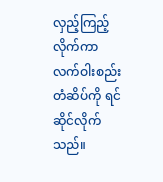လှည့်ကြည့်လိုက်ကာ လက်ဝါးစည်းတံဆိပ်ကို ရင်ဆိုင်လိုက်သည်။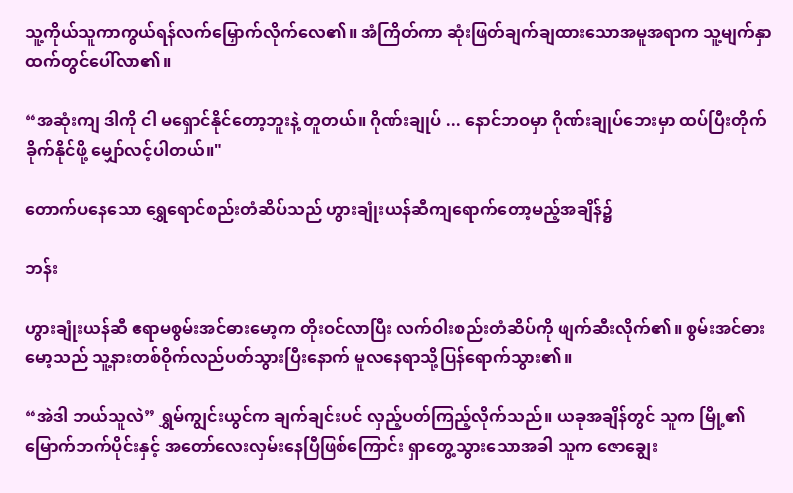သူ့ကိုယ်သူကာကွယ်ရန်လက်မြှောက်လိုက်လေ၏။ အံကြိတ်ကာ ဆုံးဖြတ်ချက်ချထားသောအမူအရာက သူ့မျက်နှာထက်တွင်ပေါ်လာ၏။

“အဆုံးကျ ဒါကို ငါ မရှောင်နိုင်တော့ဘူးနဲ့ တူတယ်။ ဂိုဏ်းချုပ် ... နောင်ဘဝမှာ ဂိုဏ်းချုပ်ဘေးမှာ ထပ်ပြီးတိုက်ခိုက်နိုင်ဖို့ မျှော်လင့်ပါတယ်။"

တောက်ပနေသော ‌ရွှေရောင်စည်းတံဆိပ်သည် ဟွားချုံးယန်ဆီကျရောက်တော့မည့်အချိန်၌

ဘန်း

ဟွားချုံးယန်ဆီ ဧရာမစွမ်းအင်ဓားမော့က တိုးဝင်လာပြီး လက်ဝါးစည်းတံဆိပ်ကို ဖျက်ဆီးလိုက်၏။ စွမ်းအင်ဓားမော့သည် သူ့နားတစ်ဝိုက်လည်ပတ်သွားပြီးနောက် မူလနေရာသို့ပြန်ရောက်သွား၏။

“အဲဒါ ဘယ်သူလဲ” ရွှမ်ကျွင်းယွင်က ချက်ချင်းပင် လှည့်ပတ်ကြည့်လိုက်သည်။ ယခုအချိန်တွင် သူက မြို့၏မြောက်ဘက်ပိုင်းနှင့် အတော်လေးလှမ်းနေပြီဖြစ်ကြောင်း ရှာတွေ့သွားသောအခါ သူက ဇောချွေး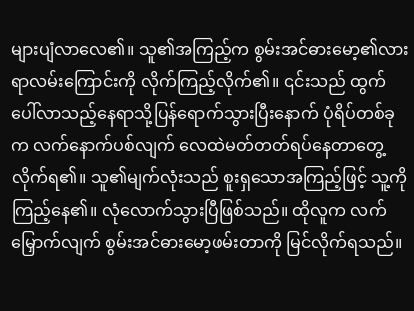များပျံလာလေ၏။ သူ၏အကြည့်က စွမ်းအင်ဓားမော့၏လားရာလမ်းကြောင်းကို လိုက်ကြည့်လိုက်၏။ ၎င်းသည် ထွက်ပေါ်လာသည့်နေရာသို့ပြန်ရောက်သွားပြီးနောက် ပုံရိပ်တစ်ခုက လက်နောက်ပစ်လျက် လေထဲမတ်တတ်ရပ်နေတာတွေ့လိုက်ရ၏။ သူ၏မျက်လုံးသည် စူးရှသောအကြည့်ဖြင့် သူ့ကိုကြည့်နေ၏။ လုံလောက်သွားပြီဖြစ်သည်။ ထိုလူက လက်မြှောက်လျက် စွမ်းအင်ဓားမော့ဖမ်းတာကို မြင်လိုက်ရသည်။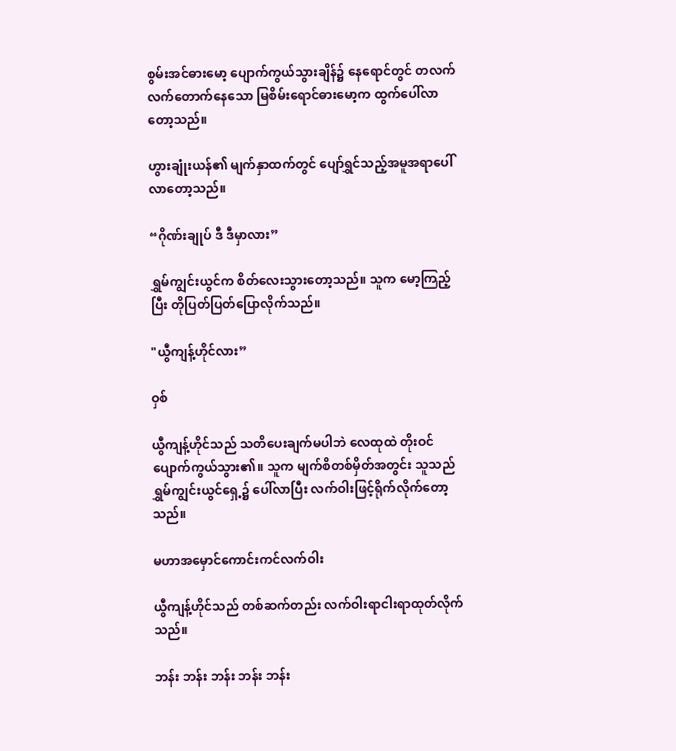စွမ်းအင်ဓားမော့ ပျောက်ကွယ်သွားချိန်၌ နေရောင်တွင် တလက်လက်တောက်နေသော မြစိမ်းရောင်ဓားမော့က ထွက်ပေါ်လာတော့သည်။

ဟွားချုံးယန်၏ မျက်နှာထက်တွင် ပျော်ရွှင်သည့်အမူအရာပေါ်လာတော့သည်။

“ဂိုဏ်းချုပ် ဒီ ဒီမှာလား”

ရွှမ်ကျွင်းယွင်က စိတ်လေးသွားတော့သည်။ သူက မော့ကြည့်ပြီး တိုပြတ်ပြတ်ပြောလိုက်သည်။

"ယွီကျန့်ဟိုင်လား”

ဝှစ်

ယွီကျန့်ဟိုင်သည် သတိပေးချက်မပါဘဲ လေထုထဲ တိုးဝင်ပျောက်ကွယ်သွား၏။ သူက မျက်စိတစ်မှိတ်အတွင်း သူသည် ရွှမ်ကျွင်းယွင်ရှေ့၌ ပေါ်လာပြီး လက်ဝါးဖြင့်ရိုက်လိုက်တော့သည်။

မဟာအမှောင်ကောင်းကင်လက်ဝါး

ယွီကျန့်ဟိုင်သည် တစ်ဆက်တည်း လက်ဝါးရာငါးရာထုတ်လိုက်သည်။

ဘန်း ဘန်း ဘန်း ဘန်း ဘန်း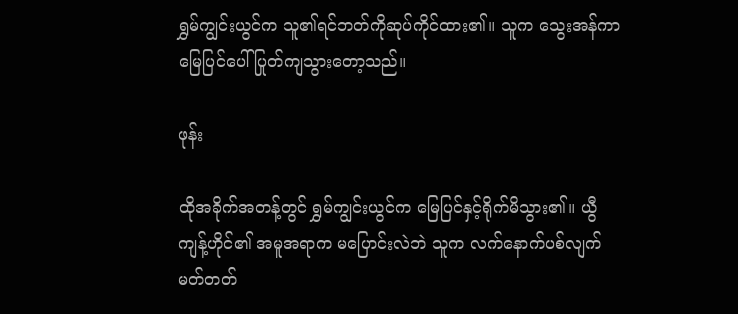ရွှမ်ကျွင်းယွင်က သူ၏ရင်ဘတ်ကိုဆုပ်ကိုင်ထား၏။ သူက သွေးအန်ကာ မြေပြင်ပေါ် ပြုတ်ကျသွားတော့သည်။

ဖုန်း

ထိုအခိုက်အတန့်တွင် ရွှမ်ကျွင်းယွင်က မြေပြင်နှင့်ရိုက်မိသွား၏။ ယွီကျန့်ဟိုင်၏ အမူအရာက မပြောင်းလဲဘဲ သူက လက်နောက်ပစ်လျက်မတ်တတ်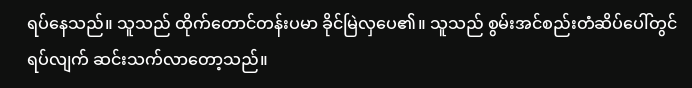ရပ်နေသည်။ သူသည် ထိုက်တောင်တန်းပမာ ခိုင်မြဲလှပေ၏။ သူသည် စွမ်းအင်စည်းတံဆိပ်ပေါ်တွင်ရပ်လျက် ဆင်းသက်လာတော့သည်။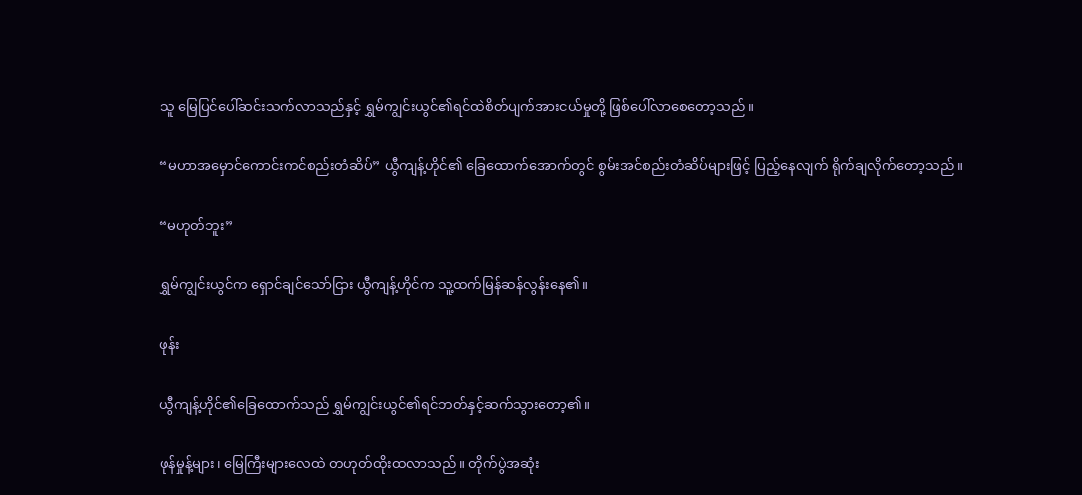သူ မြေပြင်ပေါ်ဆင်းသက်လာသည်နှင့် ရွှမ်ကျွင်းယွင်၏ရင်ထဲစိတ်ပျက်အားငယ်မှုတို့ ဖြစ်ပေါ်လာစေတော့သည်။

“မဟာအမှောင်ကောင်းကင်စည်းတံဆိပ်” ယွီကျန့်ဟိုင်၏ ခြေထောက်အောက်တွင် စွမ်းအင်စည်းတံဆိပ်များဖြင့် ပြည့်နေလျက် ရိုက်ချလိုက်တော့သည်။

“မဟုတ်ဘူး”

ရွှမ်ကျွင်းယွင်က ရှောင်ချင်သော်ငြား ယွီကျန့်ဟိုင်က သူ့ထက်မြန်ဆန်လွန်းနေ၏။

ဖုန်း

ယွီကျန့်ဟိုင်၏ခြေထောက်သည် ရွှမ်ကျွင်းယွင်၏ရင်ဘတ်နှင့်ဆက်သွားတော့၏။

ဖုန်မှုန့်များ၊ မြေကြီးများလေထဲ တဟုတ်ထိုးထလာသည်။ တိုက်ပွဲအဆုံး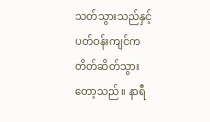သတ်သွားသည်နှင့် ပတ်ဝန်းကျင်က တိတ်ဆိတ်သွားတော့သည်။ နာရီ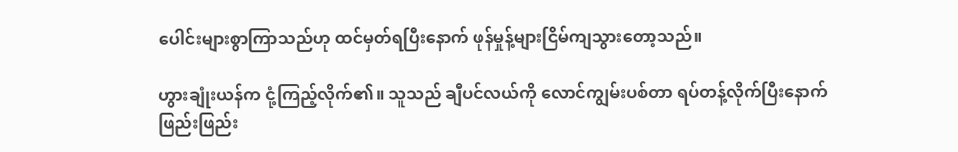ပေါင်းများစွာကြာသည်ဟု ထင်မှတ်ရပြီးနောက် ဖုန်မှုန့်များငြိမ်ကျသွားတော့သည်။

ဟွားချုံးယန်က ငုံ့ကြည့်လိုက်၏။ သူသည် ချီပင်လယ်ကို လောင်ကျွမ်းပစ်တာ ရပ်တန့်လိုက်ပြီးနောက် ဖြည်းဖြည်း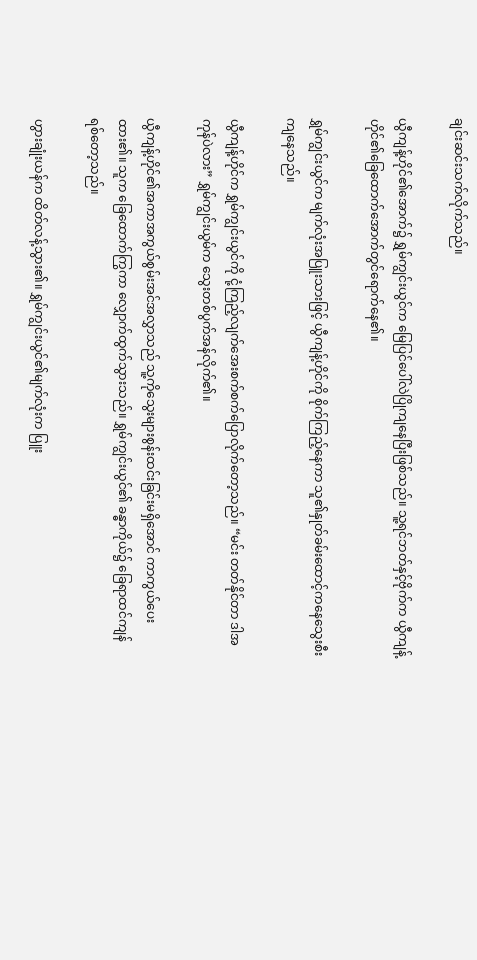ချင်းဆင်းသက်လိုက်သည်။

ယွီကျန့်ဟိုင်၏အောက်၌ ရွှမ်ကျွင်းယွင်က မြေပြင်ပေါ်လဲပြိုကျနေပြီးဖြစ်သည်။ သူ့ရင်ဘတ်နှင့်ဗိုက်က ယွီကျန့်ဟိုင်၏ခြေထောက်အောက်တွင်ရောက်နေ၏။

ရွှမ်ကျွင်းယွင်က မျက်လုံးအပြူးသားဖြင့် ယွီကျန့်ဟိုင်ကို စိုက်ကြည့်နေကာ သူ၏နှုတ်ခမ်းထောင့်ကနေသွေးစီးကျနေသည်။

ယွီကျန့်ဟိုင်က ရွှမ်ကျွင်းယွင်ကို ငုံ့ကြည့်လျက်အေးစက်စက်ပြောလိုက်တော့သည်။ “မင်း တတ်နိုင်တာ ဒါအကုန်ပဲလား” ရွှမ်ကျွင်းယွမ်က သွေးတစ်ပွက်အန်လိုက်၏။

ယွီကျန့်ဟိုင်၏အကာအကွယ်စွမ်းအင်အလွှာသည် သူ့ကိုသွေးများစွန်းထင်းခြင်းမရှိအောင် ကာကွယ်ပေးထား၏။ သူက ခြေထောက်ကြွကာ လျှောက်ထွက်သွားသည်။ ရွှမ်ကျွင်းယွင်၏ ‌ခန္ဓာကိုယ်၌ ခြေရာထင်ကျန်ရစ်တော့သည်။

ဟွားချုံးယန်က ထိတ်လန့်သွား၏။ ရွှမ်ကျွင်းယွင်၏မျက်လုံးက ပြူး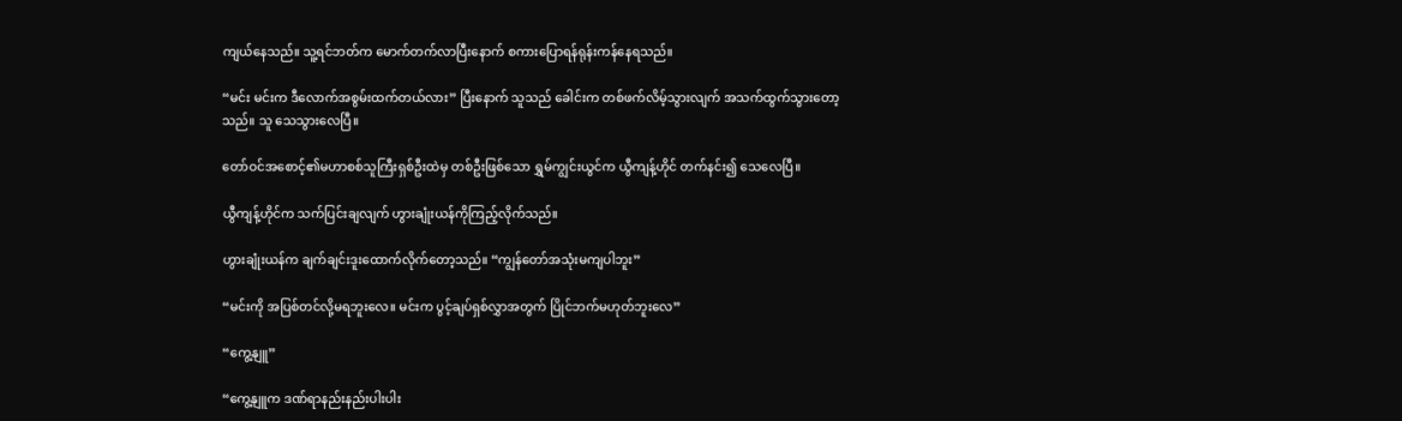ကျယ်နေသည်။ သူ့ရင်ဘတ်က မောက်တက်လာပြီးနောက် စကားပြောရန်ရုန်းကန်နေရသည်။

“မင်း မင်းက ဒီလောက်အစွမ်းထက်တယ်လား” ပြီးနောက် သူသည် ခေါင်းက တစ်ဖက်လိမ့်သွားလျက် အသက်ထွက်သွားတော့သည်။ သူ သေသွားလေပြီ။

တော်ဝင်အစောင့်၏မဟာစစ်သူကြီးရှစ်ဦးထဲမှ တစ်ဦးဖြစ်သော ရွှမ်ကျွင်းယွင်က ယွီကျန့်ဟိုင် တက်နင်း၍ သေလေပြီ။

ယွီကျန့်ဟိုင်က သက်ပြင်းချလျက် ဟွားချုံးယန်ကိုကြည့်လိုက်သည်။

ဟွားချုံးယန်က ချက်ချင်းဒူးထောက်လိုက်တော့သည်။ “ကျွန်တော်အသုံးမကျပါဘူး”

“မင်းကို အပြစ်တင်လို့မရဘူးလေ။ မင်းက ပွင့်ချပ်ရှစ်လွှာအတွက် ပြိုင်ဘက်မဟုတ်ဘူးလေ”

“ကွေ့နျူ”

“ကွေ့နျူက ဒဏ်ရာနည်းနည်းပါးပါး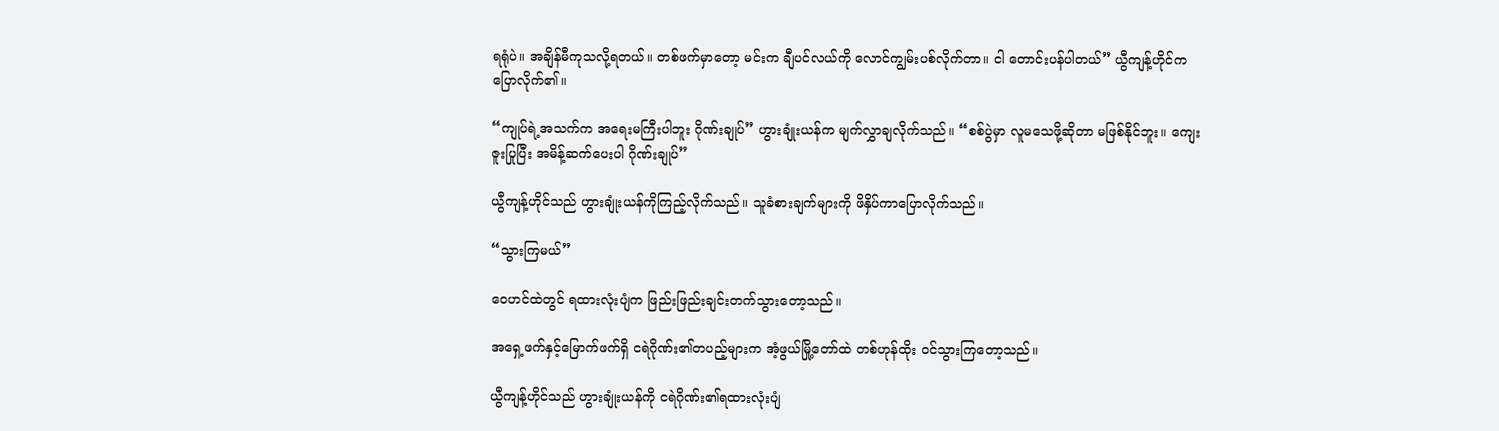ရရုံပဲ။ အချိန်မီကုသလို့ရတယ်။ တစ်ဖက်မှာတော့ မင်းက ချီပင်လယ်ကို လောင်ကျွမ်းပစ်လိုက်တာ။ ငါ တောင်းပန်ပါတယ်” ယွီကျန့်ဟိုင်က ပြောလိုက်၏။

“ကျုပ်ရဲ့အသက်က အရေးမကြီးပါဘူး ဂိုဏ်းချုပ်” ဟွားချုံးယန်က မျက်လွှာချလိုက်သည်။ “စစ်ပွဲမှာ လူမသေဖို့ဆိုတာ မဖြစ်နိုင်ဘူး။ ကျေးဇူးပြုပြီး အမိန့်ဆက်ပေးပါ ဂိုဏ်းချုပ်”

ယွီကျန့်ဟိုင်သည် ဟွားချုံးယန်ကိုကြည့်လိုက်သည်။ သူခံစားချက်များကို ဖိနှိပ်ကာပြောလိုက်သည်။

“သွားကြမယ်”

ဝေဟင်ထဲတွင် ရထားလုံးပျံက ဖြည်းဖြည်းချင်းတက်သွားတော့သည်။

အရှေ့ဖက်နှင့်မြောက်ဖက်ရှိ ငရဲဂိုဏ်း၏တပည့်များက အံ့ဖွယ်မြို့တော်ထဲ တစ်ဟုန်ထိုး ဝင်သွားကြတော့သည်။

ယွီကျန့်ဟိုင်သည် ဟွားချုံးယန်ကို ငရဲဂိုဏ်း၏ရထားလုံးပျံ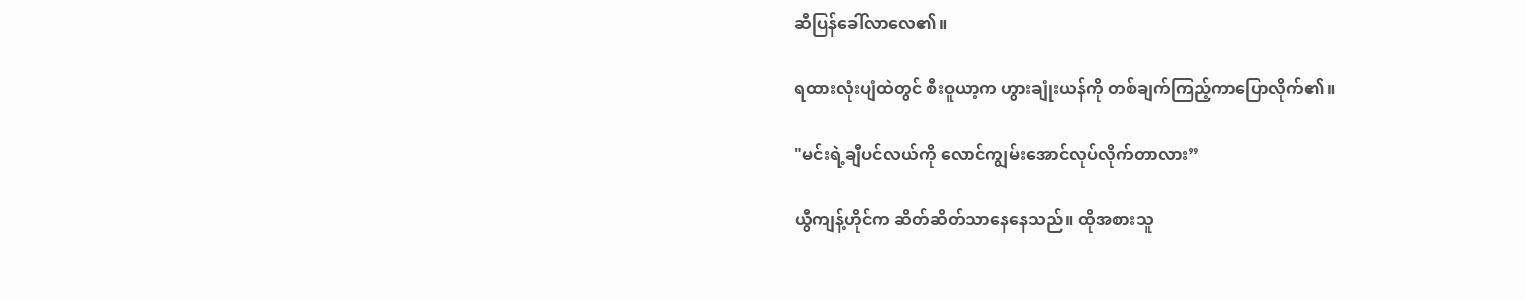ဆီပြန်ခေါ်လာလေ၏။

ရထားလုံးပျံထဲတွင် စီးဝူယာ့က ဟွားချုံးယန်ကို တစ်ချက်ကြည့်ကာပြောလိုက်၏။

"မင်းရဲ့ချီပင်လယ်ကို လောင်ကျွမ်းအောင်လုပ်လိုက်တာလား”

ယွီကျန့်ဟိုင်က ဆိတ်ဆိတ်သာနေနေသည်။ ထိုအစားသူ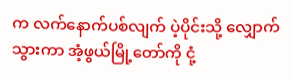က လက်နောက်ပစ်လျက် ပဲ့ပိုင်းသို့ လျှောက်သွားကာ အံ့ဖွယ်မြို့တော်ကို ငုံ့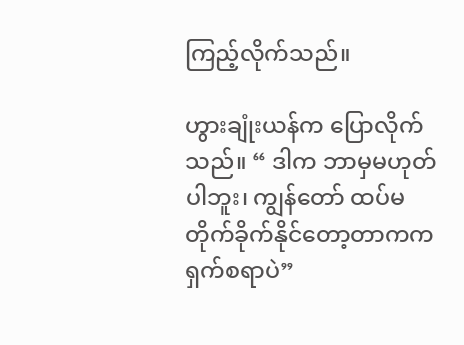ကြည့်လိုက်သည်။

ဟွားချုံးယန်က ပြောလိုက်သည်။ “ ဒါက ဘာမှမဟုတ်ပါဘူး၊ ကျွန်တော် ထပ်မတိုက်ခိုက်နိုင်တော့တာကက ရှက်စရာပဲ”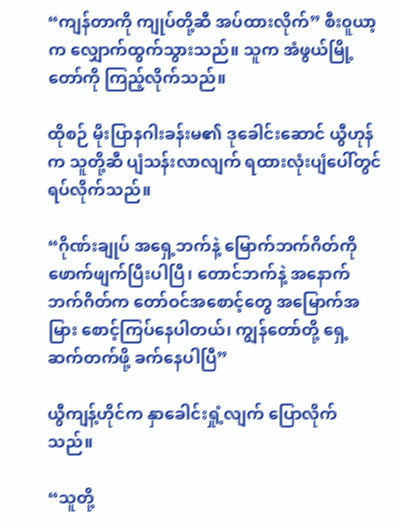“ကျန်တာကို ကျုပ်တို့ဆီ အပ်ထားလိုက်” စီး၀ူယာ့က လျှောက်ထွက်သွားသည်။ သူက အံဖွယ်မြို့တော်ကို ကြည့်လိုက်သည်။

ထိုစဉ် မိုးပြာနဂါးခန်းမ၏ ဒုခေါင်းဆောင် ယွီဟုန်က သူတို့ဆီ ပျံသန်းလာလျက် ရထားလုံးပျံပေါ်တွင် ရပ်လိုက်သည်။

“ဂိုဏ်းချုပ် အရှေ့ဘက်နဲ့ မြောက်ဘက်ဂိတ်ကို ဖောက်ဖျက်ပြီးပါပြီ၊ တောင်ဘက်နဲ့ အနောက်ဘက်ဂိတ်က တော်ဝင်အစောင့်တွေ အမြောက်အမြား စောင့်ကြပ်နေပါတယ်၊ ကျွန်တော်တို့ ရှေ့ဆက်တက်ဖို့ ခက်နေပါပြီ”

ယွီကျန့်ဟိုင်က နှာခေါင်းရှုံ့လျက် ပြောလိုက်သည်။

“သူတို့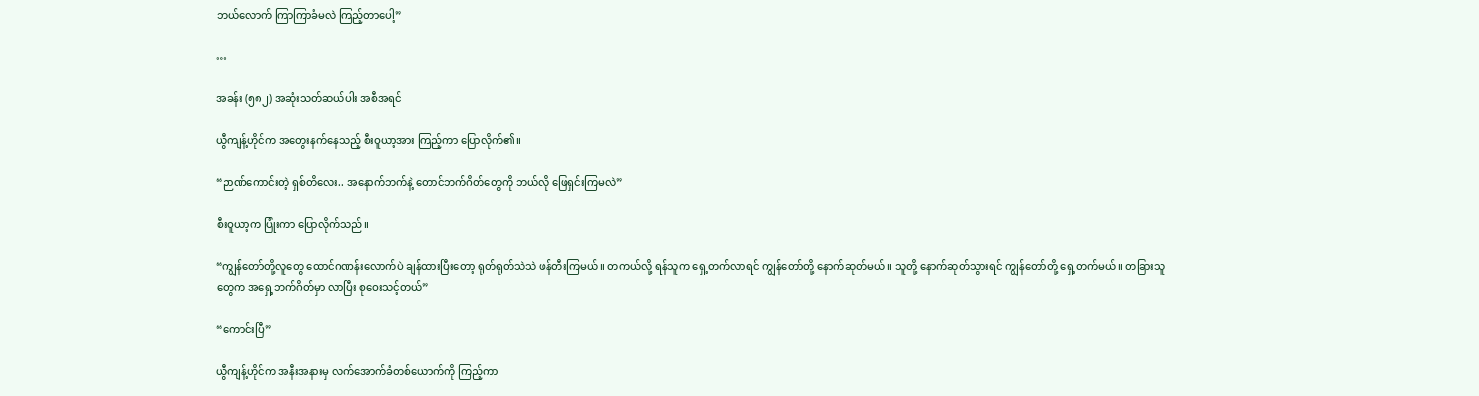ဘယ်လောက် ကြာကြာခံမလဲ ကြည့်တာပေါ့”

…

အခန်း (၅၈၂) အဆုံးသတ်ဆယ်ပါး အစီအရင်

ယွီကျန့်ဟိုင်က အတွေးနက်နေသည့် စီးဝူယာ့အား ကြည့်ကာ ပြောလိုက်၏။

“ဉာဏ်ကောင်းတဲ့ ရှစ်တိလေး.. အနောက်ဘက်နဲ့ တောင်ဘက်ဂိတ်တွေကို ဘယ်လို ဖြေရှင်းကြမလဲ”

စီးဝူယာ့က ပြုံးကာ ပြောလိုက်သည်။

“ကျွန်တော်တို့လူတွေ ထောင်ဂဏန်းလောက်ပဲ ချန်ထားပြီးတော့ ရုတ်ရုတ်သဲသဲ ဖန်တီးကြမယ်။ တကယ်လို့ ရန်သူက ရှေ့တက်လာရင် ကျွန်တော်တို့ နောက်ဆုတ်မယ်။ သူတို့ နောက်ဆုတ်သွားရင် ကျွန်တော်တို့ ရှေ့တက်မယ်။ တခြားသူတွေက အရှေ့ဘက်ဂိတ်မှာ လာပြီး စုဝေးသင့်တယ်”

“ကောင်းပြီ”

ယွီကျန့်ဟိုင်က အနီးအနားမှ လက်အောက်ခံတစ်ယောက်ကို ကြည့်ကာ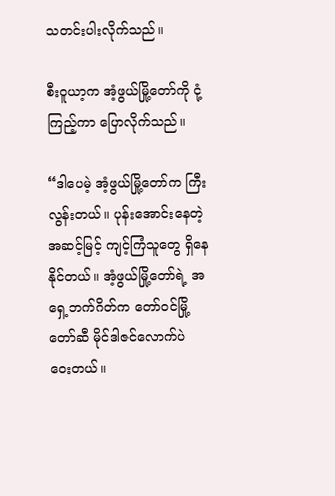သတင်းပါးလိုက်သည်။

စီးဝူယာ့က အံ့ဖွယ်မြို့တော်ကို ငုံ့ကြည့်ကာ ပြောလိုက်သည်။

“ဒါပေမဲ့ အံ့ဖွယ်မြို့တော်က ကြီးလွန်းတယ်။ ပုန်းအောင်းနေတဲ့ အဆင့်မြင့် ကျင့်ကြံသူတွေ ရှိနေနိုင်တယ်။ အံ့ဖွယ်မြို့တော်ရဲ့ အရှေ့ဘက်ဂိတ်က တော်ဝင်မြို့တော်ဆီ မိုင်ဒါဇင်လောက်ပဲ ဝေးတယ်။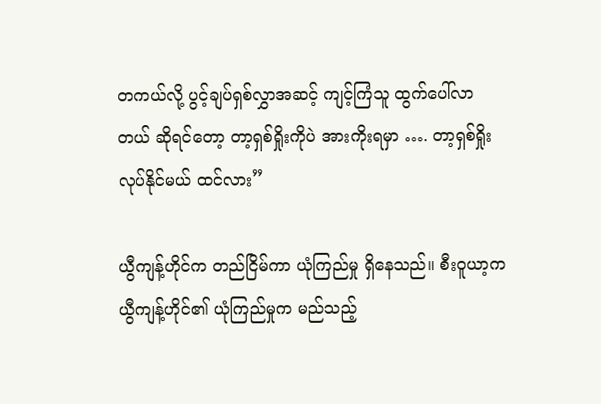တကယ်လို့ ပွင့်ချပ်ရှစ်လွှာအဆင့် ကျင့်ကြံသူ ထွက်ပေါ်လာတယ် ဆိုရင်တော့ တာ့ရှစ်ရှိုးကိုပဲ အားကိုးရမှာ …. တာ့ရှစ်ရှိုး လုပ်နိုင်မယ် ထင်လား”

ယွီကျန့်ဟိုင်က တည်ငြိမ်ကာ ယုံကြည်မှု ရှိနေသည်။ စီးဝူယာ့က ယွီကျန့်ဟိုင်၏ ယုံကြည်မှုက မည်သည့်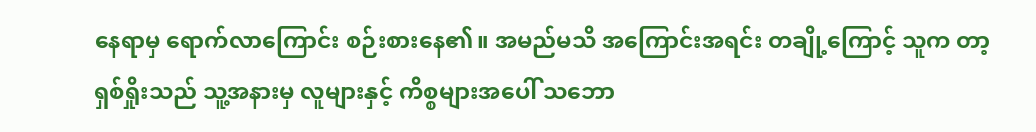နေရာမှ ရောက်လာကြောင်း စဉ်းစားနေ၏။ အမည်မသိ အကြောင်းအရင်း တချို့ကြောင့် သူက တာ့ရှစ်ရှိုးသည် သူ့အနားမှ လူများနှင့် ကိစ္စများအပေါ် သဘော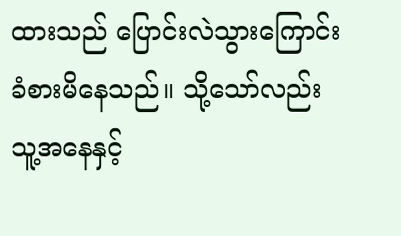ထားသည် ပြောင်းလဲသွားကြောင်း ခံစားမိနေသည်။ သို့သော်လည်း သူ့အနေနှင့်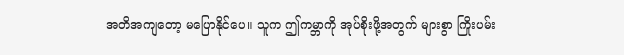အတိအကျတော့ မပြောနိုင်ပေ။ သူက ဤကမ္ဘာကို အုပ်စိုးဖို့အတွက် များစွာ ကြိုးပမ်း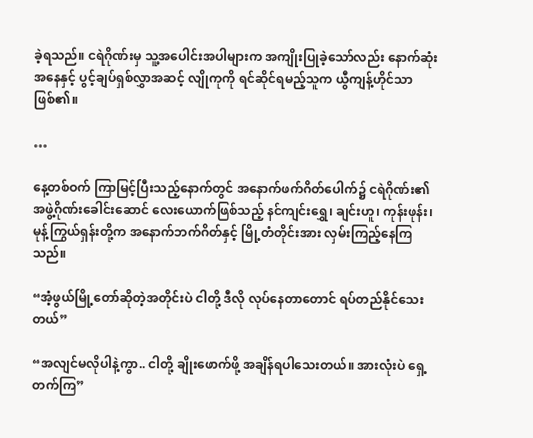ခဲ့ရသည်။ ငရဲဂိုဏ်းမှ သူ့အပေါင်းအပါများက အကျိုးပြုခဲ့သော်လည်း နောက်ဆုံးအနေနှင့် ပွင့်ချပ်ရှစ်လွှာအဆင့် လျိုကုကို ရင်ဆိုင်ရမည့်သူက ယွီကျန့်ဟိုင်သာ ဖြစ်၏။

…

နေ့တစ်ဝက် ကြာမြင့်ပြီးသည့်နောက်တွင် အနောက်ဖက်ဂိတ်ပေါက်၌ ငရဲဂိုဏ်း၏ အဖွဲ့ဂိုဏ်းခေါင်းဆောင် လေးယောက်ဖြစ်သည့် နင်ကျင်းရွှေ၊ ချင်းဟူ၊ ကုန်းဖုန်း၊ မုန့်ကြွယ်ရှန်းတို့က အနောက်ဘက်ဂိတ်နှင့် မြို့တံတိုင်းအား လှမ်းကြည့်နေကြသည်။

“အံ့ဖွယ်မြို့တော်ဆိုတဲ့အတိုင်းပဲ ငါတို့ ဒီလို လုပ်နေတာတောင် ရပ်တည်နိုင်သေးတယ်”

“အလျင်မလိုပါနဲ့ကွာ.. ငါတို့ ချိုးဖောက်ဖို့ အချိန်ရပါသေးတယ်။ အားလုံးပဲ ရှေ့တက်ကြ”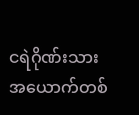ငရဲဂိုဏ်းသား အယောက်တစ်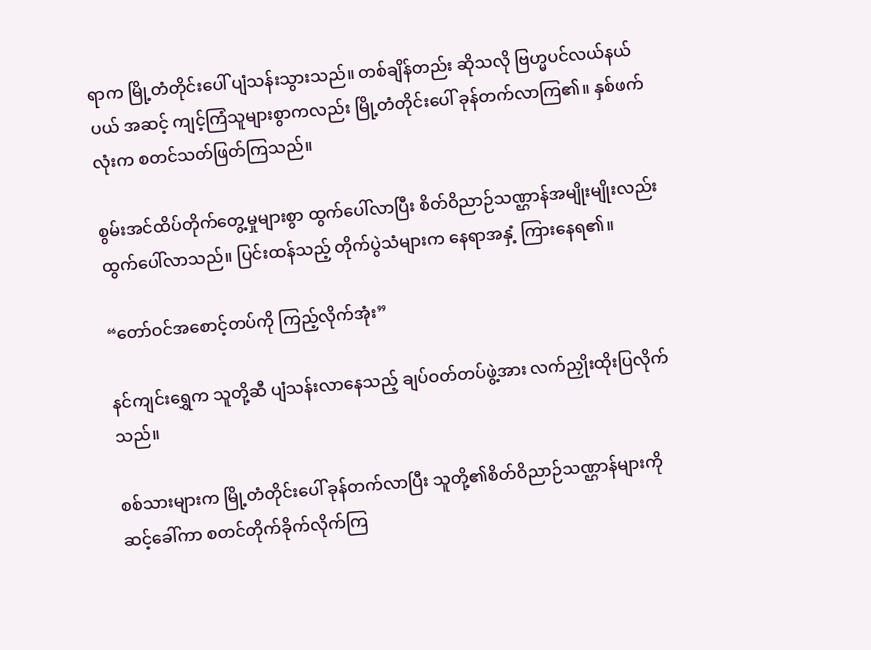ရာက မြို့တံတိုင်းပေါ် ပျံသန်းသွားသည်။ တစ်ချိန်တည်း ဆိုသလို ဗြဟ္မပင်လယ်နယ်ပယ် အဆင့် ကျင့်ကြံသူများစွာကလည်း မြို့တံတိုင်းပေါ် ခုန်တက်လာကြ၏။ နှစ်ဖက်လုံးက စတင်သတ်ဖြတ်ကြသည်။

စွမ်းအင်ထိပ်တိုက်တွေ့မှုများစွာ ထွက်ပေါ်လာပြီး စိတ်ဝိညာဉ်သဏ္ဌာန်အမျိုးမျိုးလည်း ထွက်ပေါ်လာသည်။ ပြင်းထန်သည့် တိုက်ပွဲသံများက နေရာအနှံ့ ကြားနေရ၏။

“တော်ဝင်အစောင့်တပ်ကို ကြည့်လိုက်အုံး”

နင်ကျင်းရွှေက သူတို့ဆီ ပျံသန်းလာနေသည့် ချပ်ဝတ်တပ်ဖွဲ့အား လက်ညှိုးထိုးပြလိုက်သည်။

စစ်သားများက မြို့တံတိုင်းပေါ် ခုန်တက်လာပြီး သူတို့၏စိတ်ဝိညာဉ်သဏ္ဌာန်များကို ဆင့်ခေါ်ကာ စတင်တိုက်ခိုက်လိုက်ကြ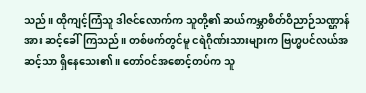သည်။ ထိုကျင့်ကြံသူ ဒါဇင်လောက်က သူတို့၏ ဆယ်ကမ္ဘာစိတ်ဝိညာဉ်သဏ္ဌာန်အား ဆင့်ခေါ်ကြသည်။ တစ်ဖက်တွင်မူ ငရဲဂိုဏ်းသားများက ဗြဟ္မပင်လယ်အဆင့်သာ ရှိနေသေး၏။ တော်ဝင်အစောင့်တပ်က သူ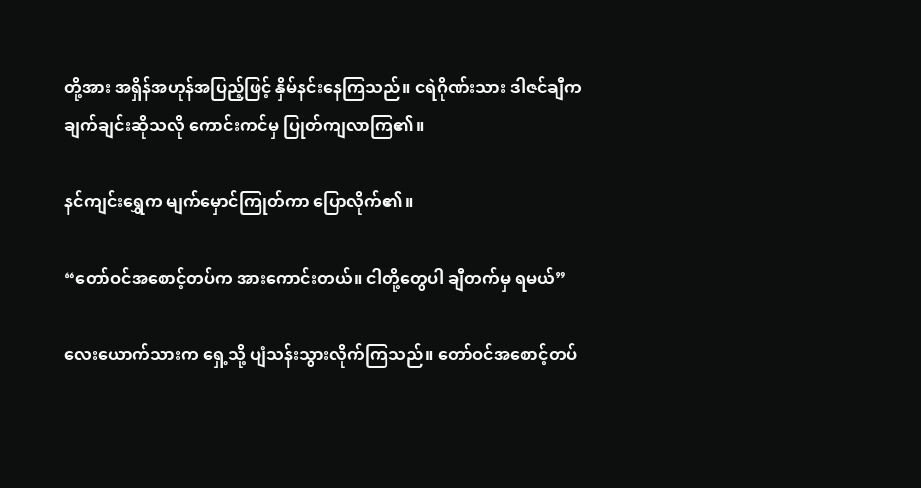တို့အား အရှိန်အဟုန်အပြည့်ဖြင့် နှိမ်နင်းနေကြသည်။ ငရဲဂိုဏ်းသား ဒါဇင်ချီက ချက်ချင်းဆိုသလို ကောင်းကင်မှ ပြုတ်ကျလာကြ၏။

နင်ကျင်းရွှေက မျက်မှောင်ကြုတ်ကာ ပြောလိုက်၏။

“တော်ဝင်အစောင့်တပ်က အားကောင်းတယ်။ ငါတို့တွေပါ ချီတက်မှ ရမယ်”

လေးယောက်သားက ရှေ့သို့ ပျံသန်းသွားလိုက်ကြသည်။ တော်ဝင်အစောင့်တပ်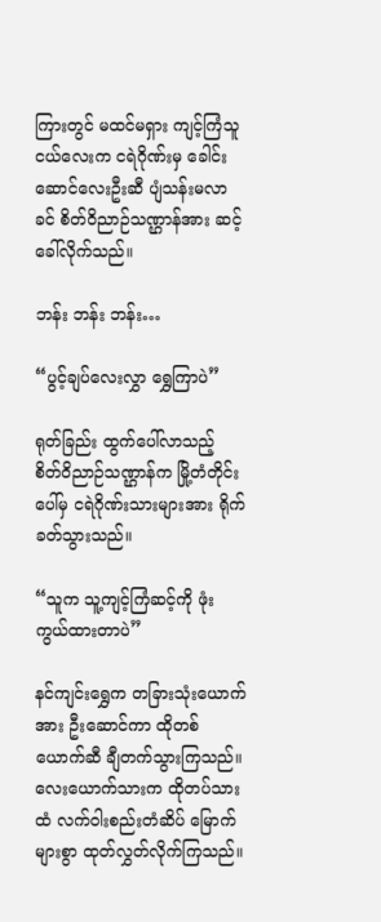ကြားတွင် မထင်မရှား ကျင့်ကြံသူ ငယ်လေးက ငရဲဂိုဏ်းမှ ခေါင်းဆောင်လေးဦးဆီ ပျံသန်းမလာခင် စိတ်ဝိညာဉ်သဏ္ဌာန်အား ဆင့်ခေါ်လိုက်သည်။

ဘန်း ဘန်း ဘန်း…

“ပွင့်ချပ်လေးလွှာ ရွှေကြာပဲ”

ရုတ်ခြည်း ထွက်ပေါ်လာသည့် စိတ်ဝိညာဉ်သဏ္ဌာန်က မြို့တံတိုင်းပေါ်မှ ငရဲဂိုဏ်းသားများအား ရိုက်ခတ်သွားသည်။

“သူက သူ့ကျင့်ကြံဆင့်ကို ဖုံးကွယ်ထားတာပဲ”

နင်ကျင်းရွှေက တခြားသုံးယောက်အား ဦးဆောင်ကာ ထိုတစ်ယောက်ဆီ ချီတက်သွားကြသည်။ လေးယောက်သားက ထိုတပ်သားထံ လက်ဝါးစည်းတံဆိပ် မြောက်များစွာ ထုတ်လွှတ်လိုက်ကြသည်။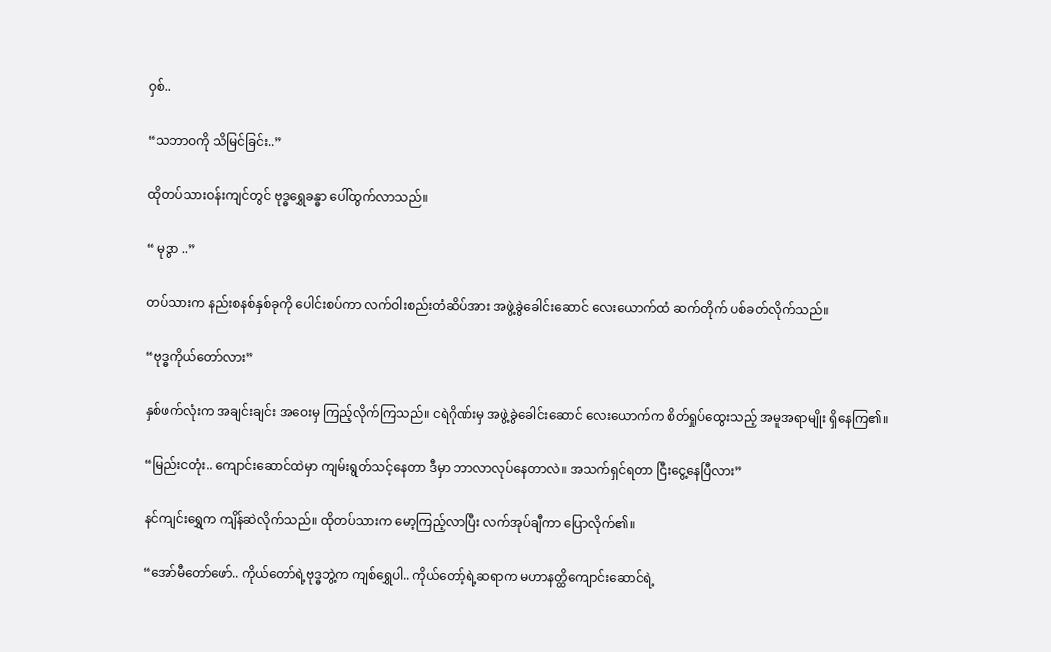ဝှစ်..

“သဘာဝကို သိမြင်ခြင်း..”

ထိုတပ်သားဝန်းကျင်တွင် ဗုဒ္ဓရွှေခန္ဓာ ပေါ်ထွက်လာသည်။

“ မုဒွာ ..”

တပ်သားက နည်းစနစ်နှစ်ခုကို ပေါင်းစပ်ကာ လက်ဝါးစည်းတံဆိပ်အား အဖွဲ့ခွဲခေါင်းဆောင် လေးယောက်ထံ ဆက်တိုက် ပစ်ခတ်လိုက်သည်။

“ဗုဒ္ဓကိုယ်တော်လား”

နှစ်ဖက်လုံးက အချင်းချင်း အဝေးမှ ကြည့်လိုက်ကြသည်။ ငရဲဂိုဏ်းမှ အဖွဲ့ခွဲခေါင်းဆောင် လေးယောက်က စိတ်ရှုပ်ထွေးသည့် အမူအရာမျိုး ရှိနေကြ၏။

“မြည်းငတုံး.. ကျောင်းဆောင်ထဲမှာ ကျမ်းရွတ်သင့်နေတာ ဒီမှာ ဘာလာလုပ်နေတာလဲ။ အသက်ရှင်ရတာ ငြီးငွေ့နေပြီလား”

နင်ကျင်းရွှေက ကျိန်ဆဲလိုက်သည်။ ထိုတပ်သားက မော့ကြည့်လာပြီး လက်အုပ်ချီကာ ပြောလိုက်၏။

“အော်မီတော်ဖော်.. ကိုယ်တော်ရဲ့ဗုဒ္ဓဘွဲ့က ကျစ်ရွှေပါ.. ကိုယ်တော့်ရဲ့ဆရာက မဟာနတ္ထိကျောင်းဆောင်ရဲ့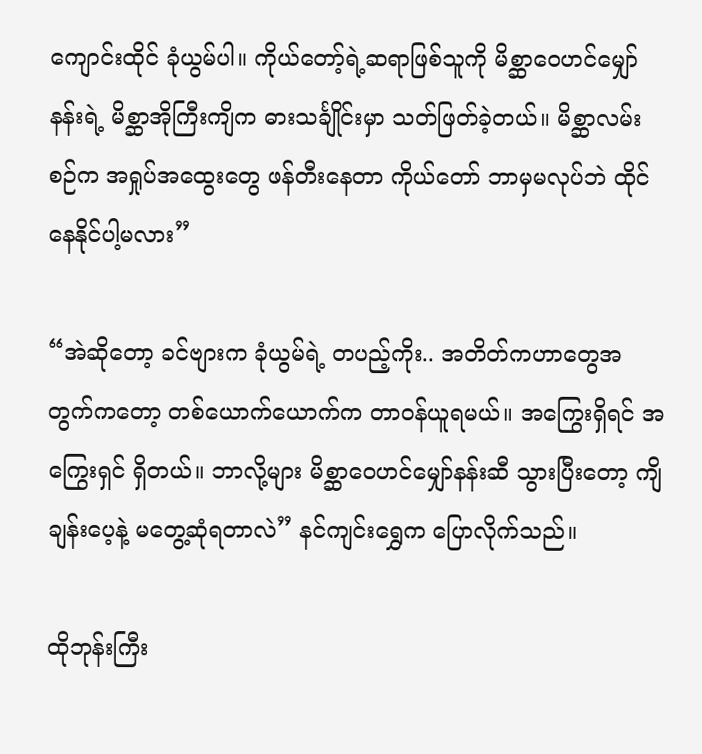ကျောင်းထိုင် ခုံယွမ်ပါ။ ကိုယ်တော့်ရဲ့ဆရာဖြစ်သူကို မိစ္ဆာဝေဟင်မျှော်နန်းရဲ့ မိစ္ဆာအိုကြီးကျိက ဓားသင်္ချိုင်းမှာ သတ်ဖြတ်ခဲ့တယ်။ မိစ္ဆာလမ်းစဉ်က အရှုပ်အထွေးတွေ ဖန်တီးနေတာ ကိုယ်တော် ဘာမှမလုပ်ဘဲ ထိုင်နေနိုင်ပါ့မလား”

“အဲဆိုတော့ ခင်ဗျားက ခုံယွမ်ရဲ့ တပည့်ကိုး.. အတိတ်ကဟာတွေအတွက်ကတော့ တစ်ယောက်ယောက်က တာဝန်ယူရမယ်။ အကြွေးရှိရင် အကြွေးရှင် ရှိတယ်။ ဘာလို့များ မိစ္ဆာဝေဟင်မျှော်နန်းဆီ သွားပြီးတော့ ကျိချန်းပေ့နဲ့ မတွေ့ဆုံရတာလဲ” နင်ကျင်းရွှေက ပြောလိုက်သည်။

ထိုဘုန်းကြီး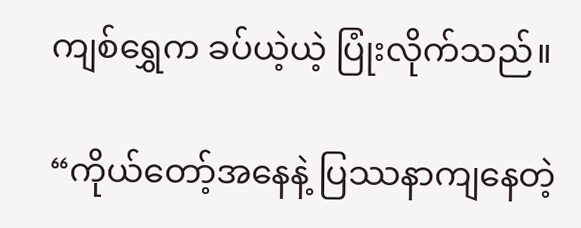ကျစ်ရွှေက ခပ်ယဲ့ယဲ့ ပြုံးလိုက်သည်။

“ကိုယ်တော့်အနေနဲ့ ပြဿနာကျနေတဲ့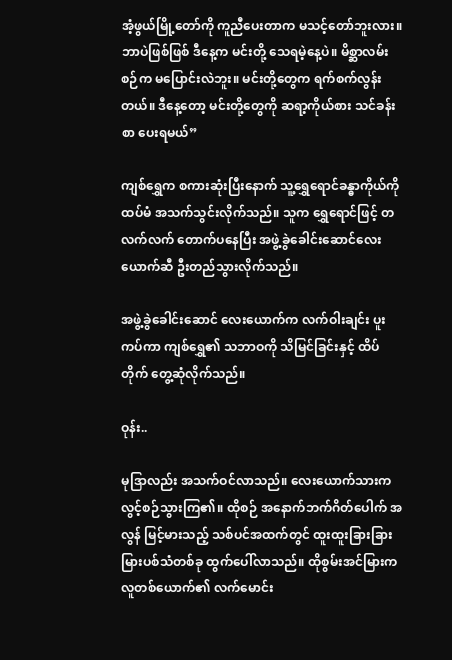အံ့ဖွယ်မြို့တော်ကို ကူညီပေးတာက မသင့်တော်ဘူးလား။ ဘာပဲဖြစ်ဖြစ် ဒီနေ့က မင်းတို့ သေရမဲ့နေ့ပဲ။ မိစ္ဆာလမ်းစဉ်က မပြောင်းလဲဘူး။ မင်းတို့တွေက ရက်စက်လွန်းတယ်။ ဒီနေ့တော့ မင်းတို့တွေကို ဆရာ့ကိုယ်စား သင်ခန်းစာ ပေးရမယ်”

ကျစ်ရွှေက စကားဆုံးပြီးနောက် သူ့ရွှေရောင်ခန္ဓာကိုယ်ကို ထပ်မံ အသက်သွင်းလိုက်သည်။ သူက ရွှေရောင်ဖြင့် တလက်လက် တောက်ပနေပြီး အဖွဲ့ခွဲခေါင်း‌ဆောင်လေးယောက်ဆီ ဦးတည်သွားလိုက်သည်။

အဖွဲ့ခွဲခေါင်းဆောင် လေးယောက်က လက်ဝါးချင်း ပူးကပ်ကာ ကျစ်ရွှေ၏ သဘာဝကို သိမြင်ခြင်းနှင့် ထိပ်တိုက် တွေ့ဆုံလိုက်သည်။

ဝုန်း..

မုဒြာလည်း အသက်ဝင်လာသည်။ လေးယောက်သားက လွင့်စဉ်သွားကြ၏။ ထိုစဉ် အနောက်ဘက်ဂိတ်ပေါက် အလွန် မြင့်မားသည့် သစ်ပင်အထက်တွင် ထူးထူးခြားခြား မြားပစ်သံတစ်ခု ထွက်ပေါ်လာသည်။ ထိုစွမ်းအင်မြားက လူတစ်ယောက်၏ လက်မောင်း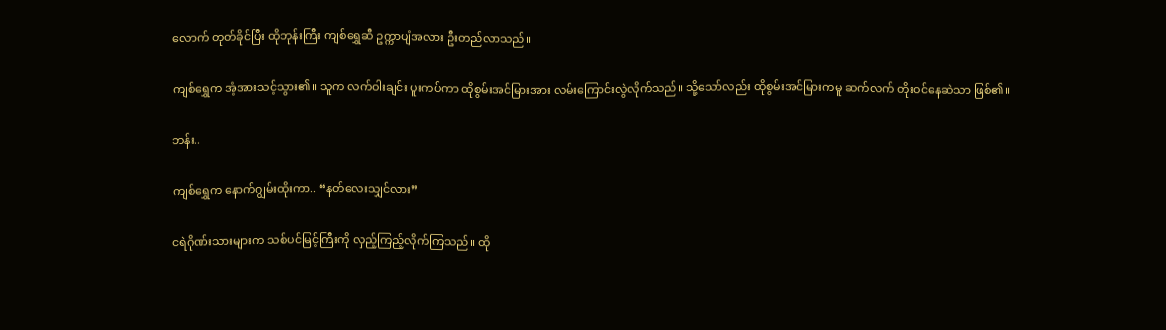လောက် တုတ်ခိုင်ပြီး ထိုဘုန်းကြီး ကျစ်ရွှေဆီ ဥက္ကာပျံအလား ဦးတည်လာသည်။

ကျစ်ရွှေက အံ့အားသင့်သွား၏။ သူက လက်ဝါးချင်း ပူးကပ်ကာ ထိုစွမ်းအင်မြားအား လမ်းကြောင်းလွဲလိုက်သည်။ သို့သော်လည်း ထိုစွမ်းအင်မြားကမူ ဆက်လက် တိုးဝင်နေဆဲသာ ဖြစ်၏။

ဘန်း..

ကျစ်ရွှေက နောက်ဂျွမ်းထိုးကာ.. “နတ်လေးသျှင်လား”

ငရဲဂိုဏ်းသားများက သစ်ပင်မြင့်ကြီးကို လှည့်ကြည့်လိုက်ကြသည်။ ထို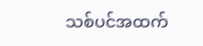သစ်ပင်အထက်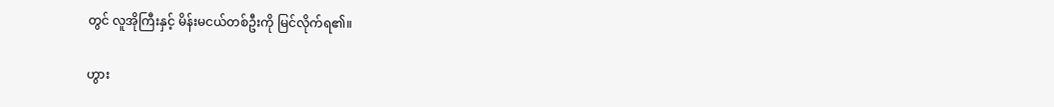တွင် လူအိုကြီးနှင့် မိန်းမငယ်တစ်ဦးကို မြင်လိုက်ရ၏။

ဟွား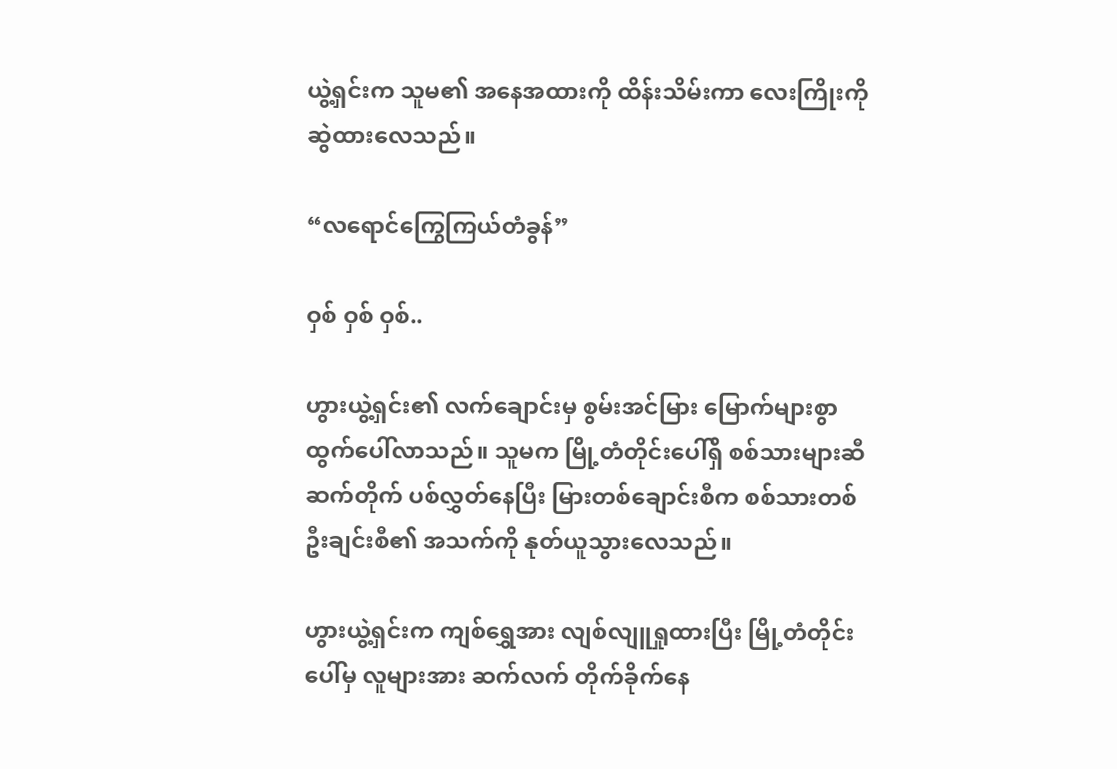ယွဲ့ရှင်းက သူမ၏ အနေအထားကို ထိန်းသိမ်းကာ လေးကြိုးကို ဆွဲထားလေသည်။

“လရောင်ကြွေကြယ်တံခွန်”

ဝှစ် ဝှစ် ဝှစ်..

ဟွားယွဲ့ရှင်း၏ လက်ချောင်းမှ စွမ်းအင်မြား မြောက်များစွာ ထွက်ပေါ်လာသည်။ သူမက မြို့တံတိုင်းပေါ်ရှိ စစ်သားများဆီ ဆက်တိုက် ပစ်လွှတ်နေပြီး မြားတစ်ချောင်းစီက စစ်သားတစ်ဦးချင်းစီ၏ အသက်ကို နုတ်ယူသွားလေသည်။

ဟွားယွဲ့ရှင်းက ကျစ်ရွှေအား လျစ်လျူရှုထားပြီး မြို့တံတိုင်းပေါ်မှ လူများအား ဆက်လက် တိုက်ခိုက်နေ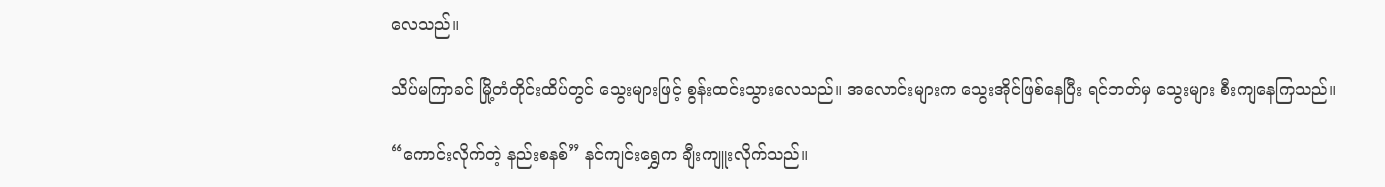လေသည်။

သိပ်မကြာခင် မြို့တံတိုင်းထိပ်တွင် သွေးများဖြင့် စွန်းထင်းသွားလေသည်။ အလောင်းများက သွေးအိုင်ဖြစ်နေပြီး ရင်ဘတ်မှ သွေးများ စီးကျနေကြသည်။

“ကောင်းလိုက်တဲ့ နည်းစနစ်” နင်ကျင်းရွှေက ချီးကျူးလိုက်သည်။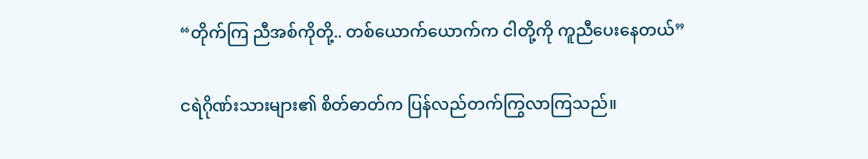“တိုက်ကြ ညီအစ်ကိုတို့.. တစ်ယောက်ယောက်က ငါတို့ကို ကူညီပေးနေတယ်”

ငရဲဂိုဏ်းသားများ၏ စိတ်ဓာတ်က ပြန်လည်တက်ကြွလာကြသည်။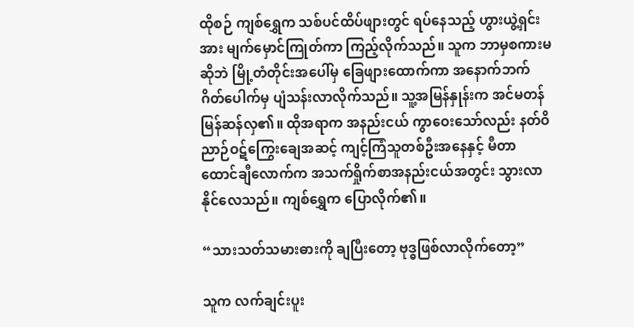ထိုစဉ် ကျစ်ရွှေက သစ်ပင်ထိပ်ဖျားတွင် ရပ်နေသည့် ဟွားယွဲ့ရှင်းအား မျက်မှောင်ကြုတ်ကာ ကြည့်လိုက်သည်။ သူက ဘာမှစကားမဆိုဘဲ မြို့တံတိုင်းအပေါ်မှ ခြေဖျားထောက်ကာ အနောက်ဘက် ဂိတ်ပေါက်မှ ပျံသန်းလာလိုက်သည်။ သူ့အမြန်နှုန်းက အင်မတန် မြန်ဆန်လှ၏။ ထိုအရာက အနည်းငယ် ကွာဝေးသော်လည်း နတ်ဝိညာဉ်ဝဋ်ကြွေးချေအဆင့် ကျင့်ကြံသူတစ်ဦးအနေနှင့် မီတာထောင်ချီလောက်က အသက်ရှိုက်စာအနည်းငယ်အတွင်း သွားလာနိုင်လေသည်။ ကျစ်ရွှေက ပြောလိုက်၏။

“သားသတ်သမားဓားကို ချပြီးတော့ ဗုဒ္ဓဖြစ်လာလိုက်တော့”

သူက လက်ချင်းပူး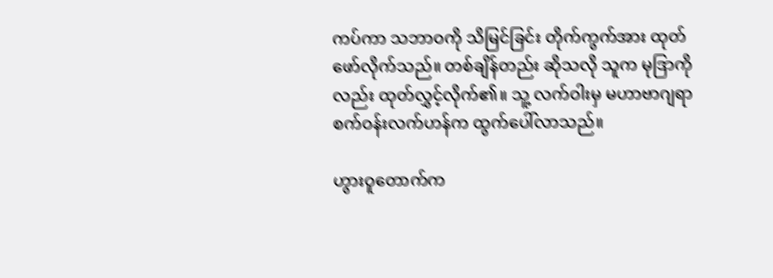ကပ်ကာ သဘာဝကို သိမြင်ခြင်း တိုက်ကွက်အား ထုတ်ဖော်လိုက်သည်။ တစ်ချိန်တည်း ဆိုသလို သူက မုဒြာကိုလည်း ထုတ်လွှင့်လိုက်၏။ သူ့ လက်ဝါးမှ မဟာဗာဂျရာစက်ဝန်းလက်ဟန်က ထွက်ပေါ်လာသည်။

ဟွားဝူတောက်က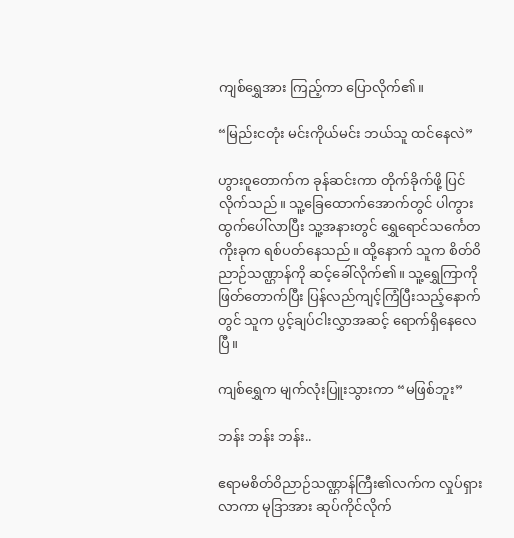ကျစ်ရွှေအား ကြည့်ကာ ပြောလိုက်၏။

“မြည်းငတုံး မင်းကိုယ်မင်း ဘယ်သူ ထင်နေလဲ”

ဟွားဝူတောက်က ခုန်ဆင်းကာ တိုက်ခိုက်ဖို့ ပြင်လိုက်သည်။ သူ့ခြေထောက်အောက်တွင် ပါကွား ထွက်ပေါ်လာပြီး သူ့အနားတွင် ရွှေရောင်သင်္ကေတကိုးခုက ရစ်ပတ်နေသည်။ ထို့နောက် သူက စိတ်ဝိညာဉ်သဏ္ဌာန်ကို ဆင့်ခေါ်လိုက်၏။ သူ့ရွှေကြာကို ဖြတ်တောက်ပြီး ပြန်လည်ကျင့်ကြံပြီးသည့်နောက်တွင် သူက ပွင့်ချပ်ငါးလွှာအဆင့် ရောက်ရှိနေလေပြီ။

ကျစ်ရွှေက မျက်လုံးပြူးသွားကာ “မဖြစ်ဘူး”

ဘန်း ဘန်း ဘန်း..

ဧရာမစိတ်ဝိညာဉ်သဏ္ဌာန်ကြီး၏လက်က လှုပ်ရှားလာကာ မုဒြာအား ဆုပ်ကိုင်လိုက်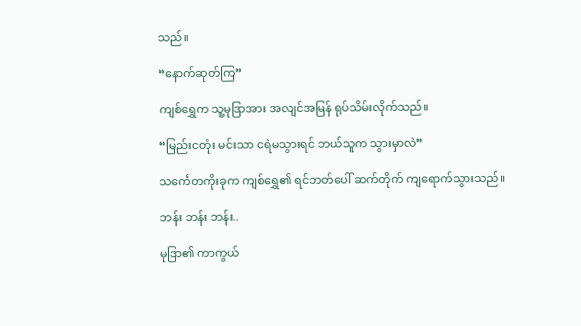သည်။

“နောက်ဆုတ်ကြ”

ကျစ်ရွှေက သူ့မုဒြာအား အလျင်အမြန် ရုပ်သိမ်းလိုက်သည်။

“မြည်းငတုံး မင်းသာ ငရဲမသွားရင် ဘယ်သူက သွားမှာလဲ”

သင်္ကေတကိုးခုက ကျစ်ရွှေ၏ ရင်ဘတ်ပေါ် ဆက်တိုက် ကျရောက်သွားသည်။

ဘန်း ဘန်း ဘန်း..

မုဒြာ၏ ကာကွယ်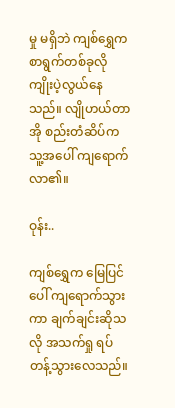မှု မရှိဘဲ ကျစ်ရွှေက စာရွက်တစ်ခုလို ကျိုးပဲ့လွယ်နေသည်။ လျိုဟယ်တာအို စည်းတံဆိပ်က သူ့အပေါ် ကျရောက်လာ၏။

ဝုန်း..

ကျစ်ရွှေက မြေပြင်ပေါ် ကျရောက်သွားကာ ချက်ချင်းဆိုသလို အသက်ရှု ရပ်တန့်သွားလေသည်။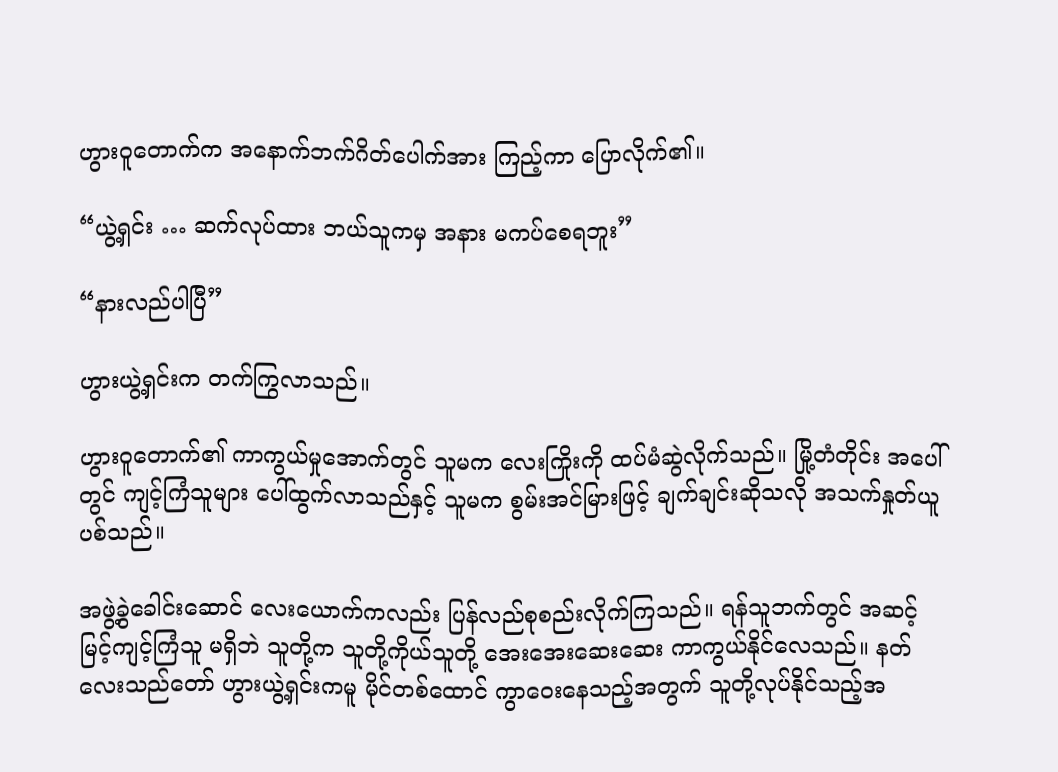ဟွားဝူတောက်က အနောက်ဘက်ဂိတ်ပေါက်အား ကြည့်ကာ ပြောလိုက်၏။

“ယွဲ့ရှင်း … ဆက်လုပ်ထား ဘယ်သူကမှ အနား မကပ်စေရဘူး”

“နားလည်ပါပြီ”

ဟွားယွဲ့ရှင်းက တက်ကြွလာသည်။

ဟွားဝူတောက်၏ ကာကွယ်မှုအောက်တွင် သူမက လေးကြိုးကို ထပ်မံဆွဲလိုက်သည်။ မြို့တံတိုင်း အပေါ်တွင် ကျင့်ကြံသူများ ပေါ်ထွက်လာသည်နှင့် သူမက စွမ်းအင်မြားဖြင့် ချက်ချင်းဆိုသလို အသက်နှုတ်ယူပစ်သည်။

အဖွဲ့ခွဲခေါင်းဆောင် လေးယောက်ကလည်း ပြန်လည်စုစည်းလိုက်ကြသည်။ ရန်သူဘက်တွင် အဆင့်မြင့်ကျင့်ကြံသူ မရှိဘဲ သူတို့က သူတို့ကိုယ်သူတို့ အေးအေးဆေးဆေး ကာကွယ်နိုင်လေသည်။ နတ်လေးသည်တော် ဟွားယွဲ့ရှင်းကမူ မိုင်တစ်ထောင် ကွာဝေးနေသည့်အတွက် သူတို့လုပ်နိုင်သည့်အ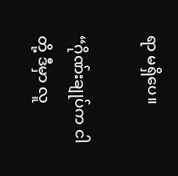ရာ မရှိပေ။

“ဂိုဏ်းချုပ်က ငါတို့ ဒီမှာ လူ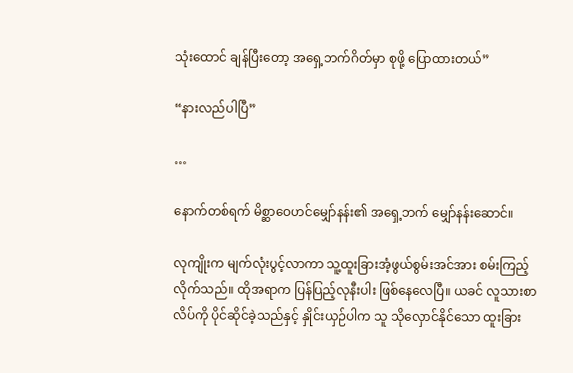သုံးထောင် ချန်ပြီးတော့ အရှေ့ဘက်ဂိတ်မှာ စုဖို့ ပြောထားတယ်”

“နားလည်ပါပြီ”

…

နောက်တစ်ရက် မိစ္ဆာဝေဟင်မျှော်နန်း၏ အရှေ့ဘက် မျှော်နန်းဆောင်။

လုကျိုးက မျက်လုံးပွင့်လာကာ သူ့ထူးခြားအံ့ဖွယ်စွမ်းအင်အား စမ်းကြည့်လိုက်သည်။ ထိုအရာက ပြန်ပြည့်လုနီးပါး ဖြစ်နေလေပြီ။ ယခင် လူသားစာလိပ်ကို ပိုင်ဆိုင်ခဲ့သည်နှင့် နှိုင်းယှဉ်ပါက သူ သိုလှောင်နိုင်သော ထူးခြား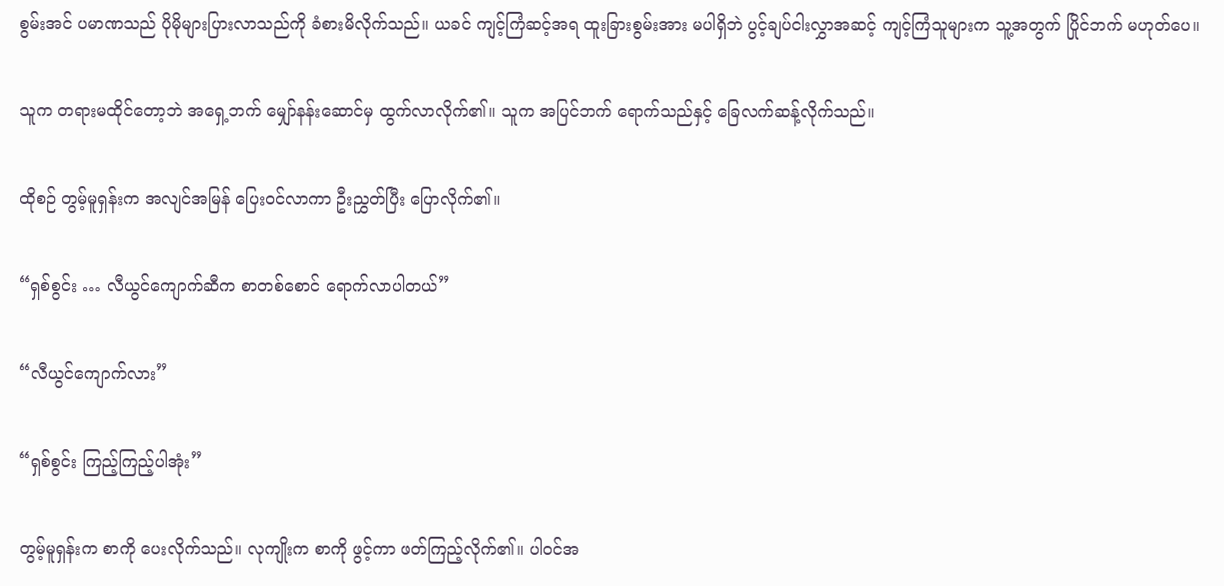စွမ်းအင် ပမာဏသည် ပိုမိုများပြားလာသည်ကို ခံစားမိလိုက်သည်။ ယခင် ကျင့်ကြံဆင့်အရ ထူးခြားစွမ်းအား မပါရှိဘဲ ပွင့်ချပ်ငါးလွှာအဆင့် ကျင့်ကြံသူများက သူ့အတွက် ပြိုင်ဘက် မဟုတ်ပေ။

သူက တရားမထိုင်တော့ဘဲ အရှေ့ဘက် မျှော်နန်းဆောင်မှ ထွက်လာလိုက်၏။ သူက အပြင်ဘက် ရောက်သည်နှင့် ခြေလက်ဆန့်လိုက်သည်။

ထိုစဉ် တွမ့်မူရှန်းက အလျင်အမြန် ပြေးဝင်လာကာ ဦးညွှတ်ပြီး ပြောလိုက်၏။

“ရှစ်စွင်း … လီယွင်ကျောက်ဆီက စာတစ်စောင် ရောက်လာပါတယ်”

“လီယွင်ကျောက်လား”

“ရှစ်စွင်း ကြည့်ကြည့်ပါအုံး”

တွမ့်မူရှန်းက စာကို ပေးလိုက်သည်။ လုကျိုးက စာကို ဖွင့်ကာ ဖတ်ကြည့်လိုက်၏။ ပါဝင်အ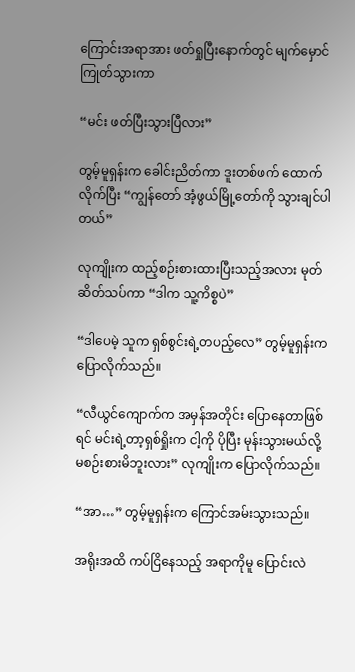ကြောင်းအရာအား ဖတ်ရှုပြီးနောက်တွင် မျက်မှောင်ကြုတ်သွားကာ

“မင်း ဖတ်ပြီးသွားပြီလား”

တွမ့်မူရှန်းက ခေါင်းညိတ်ကာ ဒူးတစ်ဖက် ထောက်လိုက်ပြီး “ကျွန်တော် အံ့ဖွယ်မြို့တော်ကို သွားချင်ပါတယ်”

လုကျိုးက ထည့်စဉ်းစားထားပြီးသည့်အလား မုတ်ဆိတ်သပ်ကာ “ဒါက သူ့ကိစ္စပဲ”

“ဒါပေမဲ့ သူက ရှစ်စွင်းရဲ့တပည့်လေ” တွမ့်မူရှန်းက ပြောလိုက်သည်။

“လီယွင်ကျောက်က အမှန်အတိုင်း ပြောနေတာဖြစ်ရင် မင်းရဲ့တာ့ရှစ်ရှိုးက ငါ့ကို ပိုပြီး မုန်းသွားမယ်လို့ မစဉ်းစားမိဘူးလား” လုကျိုးက ပြောလိုက်သည်။

“အာ…” တွမ့်မူရှန်းက ကြောင်အမ်းသွားသည်။

အရိုးအထိ ကပ်ငြိနေသည့် အရာကိုမူ ပြောင်းလဲ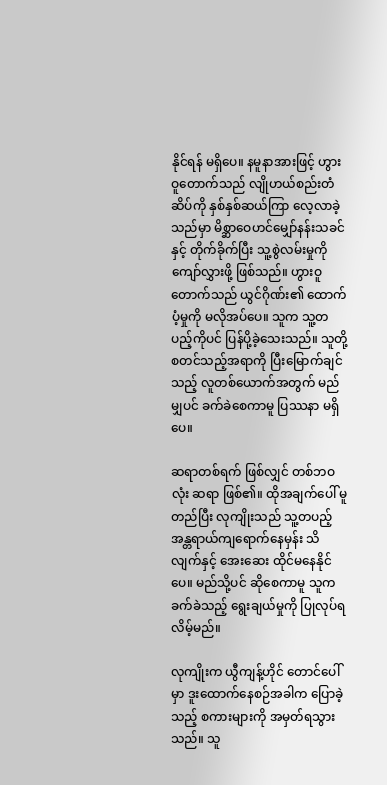နိုင်ရန် မရှိပေ။ နမူနာအားဖြင့် ဟွားဝူတောက်သည် လျိုဟယ်စည်းတံဆိပ်ကို နှစ်နှစ်ဆယ်ကြာ လေ့လာခဲ့သည်မှာ မိစ္ဆာဝေဟင်မျှော်နန်းသခင်နှင့် တိုက်ခိုက်ပြီး သူ့စွဲလမ်းမှုကို ကျော်လွှားဖို့ ဖြစ်သည်။ ဟွားဝူတောက်သည် ယွင်ဂိုဏ်း၏ ထောက်ပံ့မှုကို မလိုအပ်ပေ။ သူက သူ့တပည့်ကိုပင် ပြန်ပို့ခဲ့သေးသည်။ သူတို့ စတင်သည့်အရာကို ပြီးမြောက်ချင်သည့် လူတစ်ယောက်အတွက် မည်မျှပင် ခက်ခဲစေကာမူ ပြဿနာ မရှိပေ။

ဆရာတစ်ရက် ဖြစ်လျှင် တစ်ဘဝလုံး ဆရာ ဖြစ်၏။ ထိုအချက်ပေါ် မူတည်ပြီး လုကျိုးသည် သူ့တပည့် အန္တရာယ်ကျရောက်နေမှန်း သိလျက်နှင့် အေးဆေး ထိုင်မနေနိုင်ပေ။ မည်သို့ပင် ဆိုစေကာမူ သူက ခက်ခဲသည့် ရွေးချယ်မှုကို ပြုလုပ်ရလိမ့်မည်။

လုကျိုးက ယွီကျန့်ဟိုင် တောင်ပေါ်မှာ ဒူးထောက်နေစဉ်အခါက ပြောခဲ့သည့် စကားများကို အမှတ်ရသွားသည်။ သူ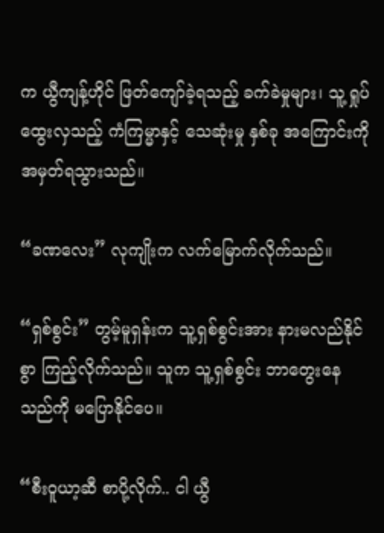က ယွီကျန့်ဟိုင် ဖြတ်ကျော်ခဲ့ရသည့် ခက်ခဲမှုများ၊ သူ့ ရှုပ်ထွေးလှသည့် ကံကြမ္မာနှင့် သေဆုံးမှု နှစ်ခု အကြောင်းကို အမှတ်ရသွားသည်။

“ခဏလေး” လုကျိုးက လက်မြောက်လိုက်သည်။

“ရှစ်စွင်း” တွမ့်မူရှန်းက သူ့ရှစ်စွင်းအား နားမလည်နိုင်စွာ ကြည့်လိုက်သည်။ သူက သူ့ရှစ်စွင်း ဘာတွေးနေသည်ကို မပြောနိုင်ပေ။

“စီးဝူယာ့ဆီ စာပို့လိုက်.. ငါ ယွီ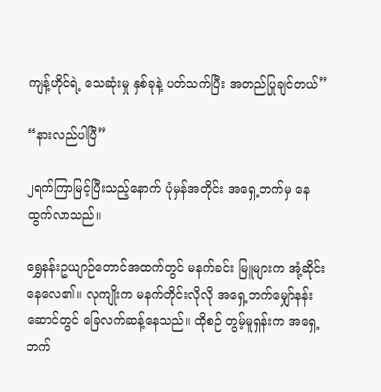ကျန့်ဟိုင်ရဲ့ သေဆုံးမှု နှစ်ခုနဲ့ ပတ်သက်ပြီး အတည်ပြုချင်တယ်”

“နားလည်ပါပြီ”

၂ရက်ကြာမြင့်ပြီးသည့်နောက် ပုံမှန်အတိုင်း အရှေ့ဘက်မှ နေထွက်လာသည်။

ရွှေနန်းဥယျာဉ်တောင်အထက်တွင် မနက်ခင်း မြူများက အုံ့ဆိုင်းနေလေ၏။ လုကျိုးက မနက်တိုင်းလိုလို အရှေ့ဘက်မျှော်နန်းဆောင်တွင် ခြေလက်ဆန့်နေသည်။ ထိုစဉ် တွမ့်မူရှန်းက အရှေ့ဘက်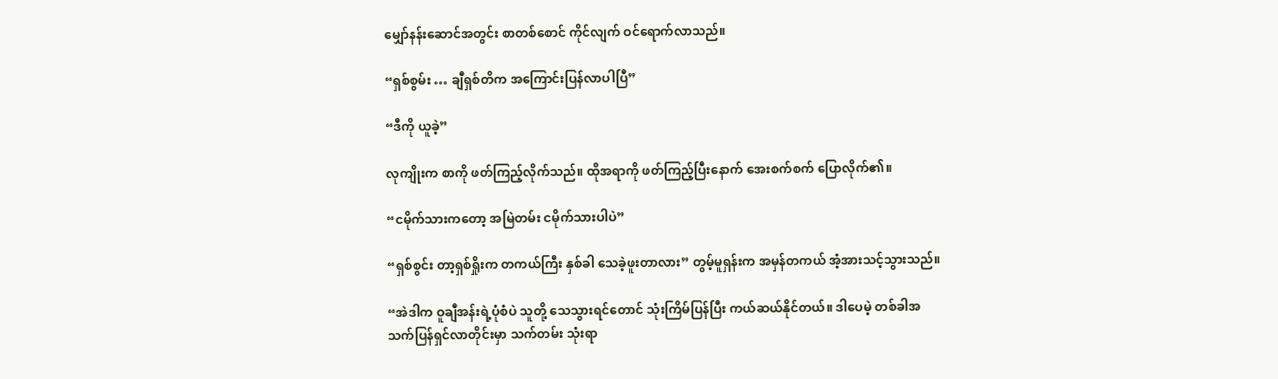မျှော်နန်းဆောင်အတွင်း စာတစ်စောင် ကိုင်လျက် ဝင်ရောက်လာသည်။

“ရှစ်စွမ်း … ချီရှစ်တိက အကြောင်းပြန်လာပါပြီ”

“ဒီကို ယူခဲ့”

လုကျိုးက စာကို ဖတ်ကြည့်လိုက်သည်။ ထိုအရာကို ဖတ်ကြည့်ပြီးနောက် အေးစက်စက် ပြောလိုက်၏။

“ငမိုက်သားကတော့ အမြဲတမ်း ငမိုက်သားပါပဲ”

“ရှစ်စွင်း တာ့ရှစ်ရှိုးက တကယ်ကြီး နှစ်ခါ သေခဲ့ဖူးတာလား” တွမ့်မူရှန်းက အမှန်တကယ် အံ့အားသင့်သွားသည်။

“အဲဒါက ဝူချီအန်းရဲ့ပုံစံပဲ သူတို့ သေသွားရင်တောင် သုံးကြိမ်ပြန်ပြီး ကယ်ဆယ်နိုင်တယ်။ ဒါပေမဲ့ တစ်ခါအသက်ပြန်ရှင်လာတိုင်းမှာ သက်တမ်း သုံးရာ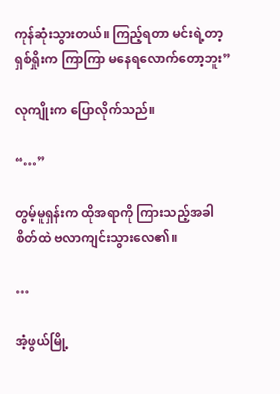ကုန်ဆုံးသွားတယ်။ ကြည့်ရတာ မင်းရဲ့တာ့ရှစ်ရှိုးက ကြာကြာ မနေရလောက်တော့ဘူး”

လုကျိုးက ပြောလိုက်သည်။

“…”

တွမ့်မူရှန်းက ထိုအရာကို ကြားသည့်အခါ စိတ်ထဲ ဗလာကျင်းသွားလေ၏။

…

အံ့ဖွယ်မြို့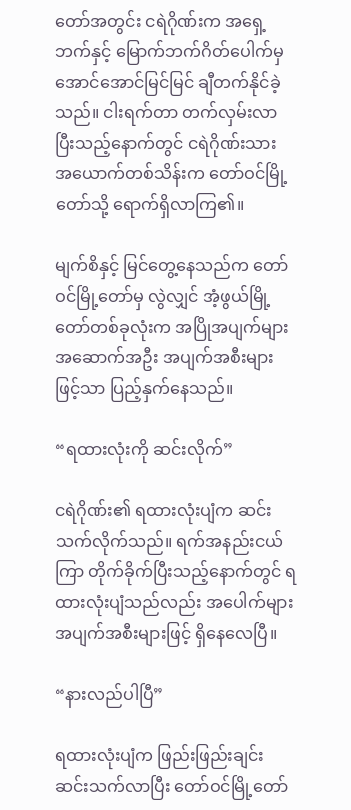တော်အတွင်း ငရဲဂိုဏ်းက အရှေ့ဘက်နှင့် မြောက်ဘက်ဂိတ်ပေါက်မှ အောင်အောင်မြင်မြင် ချီတက်နိုင်ခဲ့သည်။ ငါးရက်တာ တက်လှမ်းလာပြီးသည့်နောက်တွင် ငရဲဂိုဏ်းသား အယောက်တစ်သိန်းက တော်ဝင်မြို့တော်သို့ ရောက်ရှိလာကြ၏။

မျက်စိနှင့် မြင်တွေ့နေသည်က တော်ဝင်မြို့တော်မှ လွဲလျှင် အံ့ဖွယ်မြို့တော်တစ်ခုလုံးက အပြိုအပျက်များ အဆောက်အဦး အပျက်အစီးများဖြင့်သာ ပြည့်နှက်နေသည်။

“ရထားလုံးကို ဆင်းလိုက်”

ငရဲဂိုဏ်း၏ ရထားလုံးပျံက ဆင်းသက်လိုက်သည်။ ရက်အနည်းငယ်ကြာ တိုက်ခိုက်ပြီးသည့်နောက်တွင် ရထားလုံးပျံသည်လည်း အပေါက်များ အပျက်အစီးများဖြင့် ရှိနေလေပြီ။

“နားလည်ပါပြီ”

ရထားလုံးပျံက ဖြည်းဖြည်းချင်း ဆင်းသက်လာပြီး တော်ဝင်မြို့တော်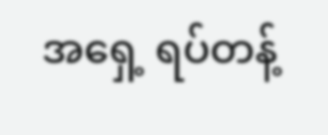အရှေ့ ရပ်တန့်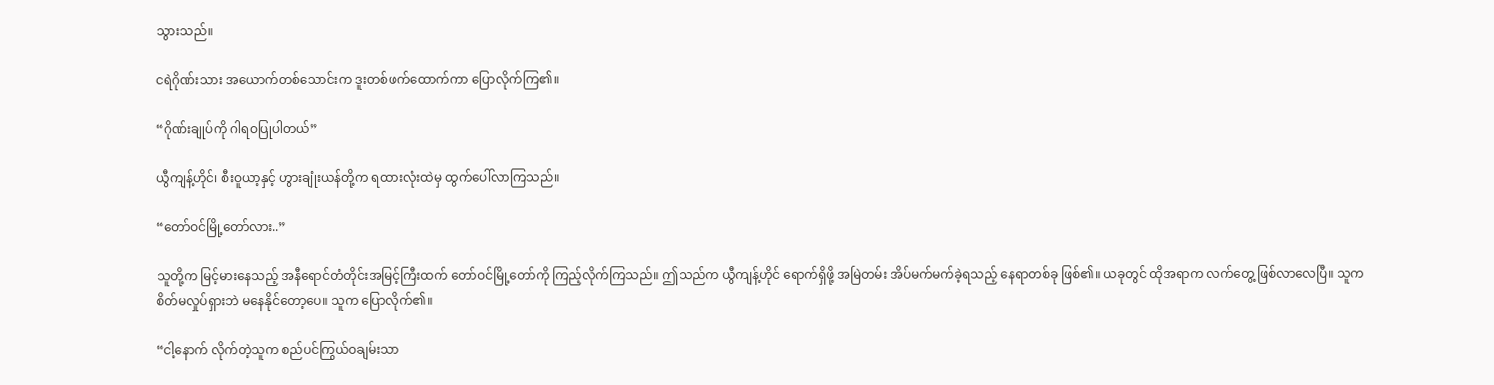သွားသည်။

ငရဲဂိုဏ်းသား အယောက်တစ်သောင်းက ဒူးတစ်ဖက်ထောက်ကာ ပြောလိုက်ကြ၏။

“ဂိုဏ်းချုပ်ကို ဂါရဝပြုပါတယ်”

ယွီကျန့်ဟိုင်၊ စီးဝူယာ့နှင့် ဟွားချုံးယန်တို့က ရထားလုံးထဲမှ ထွက်ပေါ်လာကြသည်။

“တော်ဝင်မြို့တော်လား..”

သူတို့က မြင့်မားနေသည့် အနီရောင်တံတိုင်းအမြင့်ကြီးထက် တော်ဝင်မြို့တော်ကို ကြည့်လိုက်ကြသည်။ ဤသည်က ယွီကျန့်ဟိုင် ရောက်ရှိဖို့ အမြဲတမ်း အိပ်မက်မက်ခဲ့ရသည့် နေရာတစ်ခု ဖြစ်၏။ ယခုတွင် ထိုအရာက လက်တွေ့ ဖြစ်လာလေပြီ။ သူက စိတ်မလှုပ်ရှားဘဲ မနေနိုင်တော့ပေ။ သူက‌ ပြောလိုက်၏။

“ငါ့နောက် လိုက်တဲ့သူက စည်ပင်ကြွယ်ဝချမ်းသာ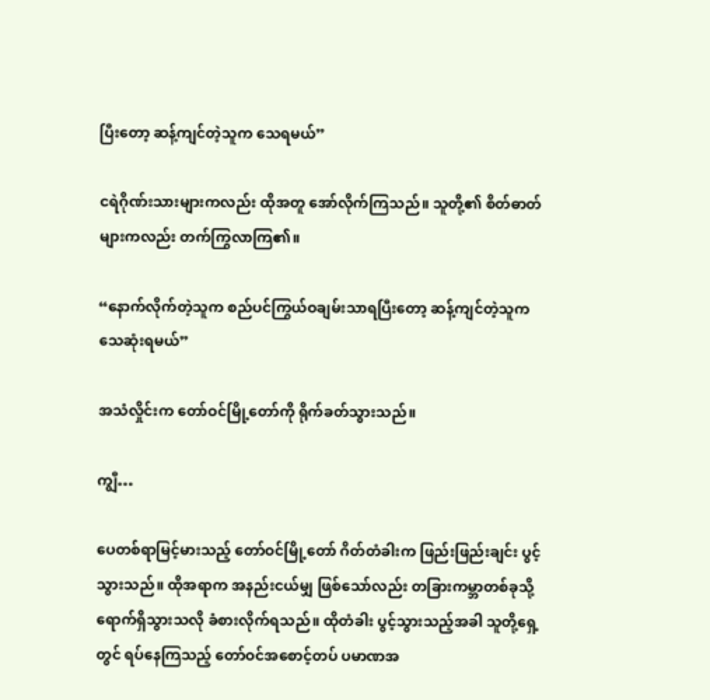ပြီးတော့ ဆန့်ကျင်တဲ့သူက သေရမယ်”

ငရဲဂိုဏ်းသားများကလည်း ထိုအတူ အော်လိုက်ကြသည်။ သူတို့၏ စိတ်ဓာတ်များကလည်း တက်ကြွလာကြ၏။

“နောက်လိုက်တဲ့သူက စည်ပင်ကြွယ်ဝချမ်းသာရပြီးတော့ ဆန့်ကျင်တဲ့သူက သေဆုံးရမယ်”

အသံလှိုင်းက တော်ဝင်မြို့တော်ကို ရိုက်ခတ်သွားသည်။

ကျွီ…

ပေတစ်ရာမြင့်မားသည့် တော်ဝင်မြို့တော် ဂိတ်တံခါးက ဖြည်းဖြည်းချင်း ပွင့်သွားသည်။ ထိုအရာက အနည်းငယ်မျှ ဖြစ်သော်လည်း တခြားကမ္ဘာတစ်ခုသို့ ရောက်ရှိသွားသလို ခံစားလိုက်ရသည်။ ထိုတံခါး ပွင့်သွားသည့်အခါ သူတို့ရှေ့တွင် ရပ်နေကြသည့် တော်ဝင်အစောင့်တပ် ပမာဏအ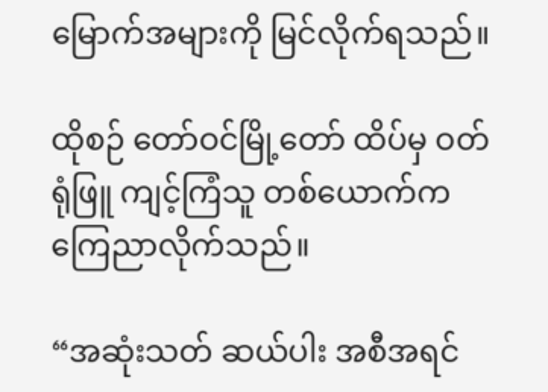မြောက်အများကို မြင်လိုက်ရသည်။

ထိုစဉ် တော်ဝင်မြို့တော် ထိပ်မှ ဝတ်ရုံဖြူ ကျင့်ကြံသူ တစ်ယောက်က ကြေညာလိုက်သည်။

“အဆုံးသတ် ဆယ်ပါး အစီအရင်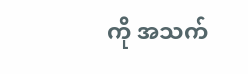ကို အသက်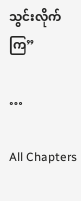သွင်းလိုက်ကြ”

…

All Chapters